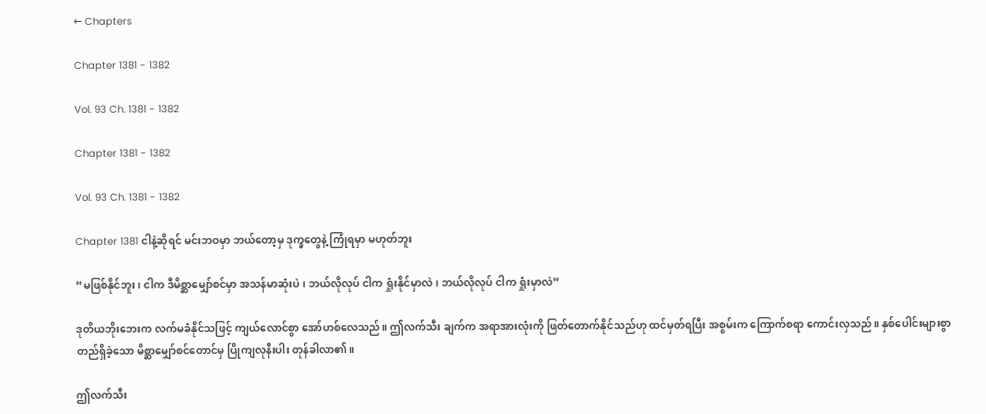← Chapters

Chapter 1381 - 1382

Vol. 93 Ch. 1381 - 1382

Chapter 1381 - 1382

Vol. 93 Ch. 1381 - 1382

Chapter 1381 ငါနဲ့ဆိုရင် မင်းဘဝမှာ ဘယ်တော့မှ ဒုက္ခတွေနဲ့ ကြုံရမှာ မဟုတ်ဘူး

“မဖြစ်နိုင်ဘူး၊ ငါက ဒီမိစ္ဆာမျှော်စင်မှာ အသန်မာဆုံးပဲ၊ ဘယ်လိုလုပ် ငါက ရှုံးနိုင်မှာလဲ၊ ဘယ်လိုလုပ် ငါက ရှုံးမှာလဲ”

ဒုတိယဘိုးဘေးက လက်မခံနိုင်သဖြင့် ကျယ်လောင်စွာ အော်ဟစ်လေသည်။ ဤလက်သီး ချက်က အရာအားလုံးကို ဖြတ်တောက်နိုင်သည်ဟု ထင်မှတ်ရပြီး အစွမ်းက ကြောက်စရာ ကောင်းလှသည်။ နှစ်ပေါင်းများစွာ တည်ရှိခဲ့သော မိစ္ဆာမျှော်စင်တောင်မှ ပြိုကျလုနီးပါး တုန်ခါလာ၏။

ဤလက်သီး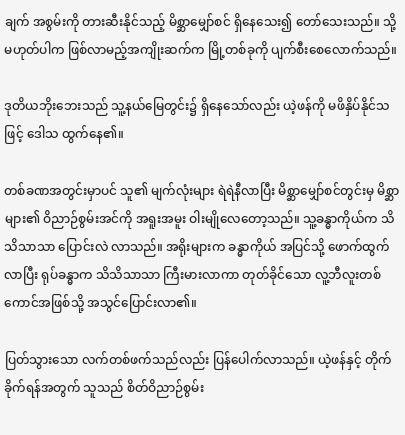ချက် အစွမ်းကို တားဆီးနိုင်သည့် မိစ္ဆာမျှော်စင် ရှိနေသေး၍ တော်သေးသည်။ သို့မဟုတ်ပါက ဖြစ်လာမည့်အကျိုးဆက်က မြို့တစ်ခုကို ပျက်စီးစေလောက်သည်။

ဒုတိယဘိုးဘေးသည် သူ့နယ်မြေတွင်း၌ ရှိနေသော်လည်း ယဲ့ဖန်ကို မဖိနှိပ်နိုင်သဖြင့် ဒေါသ ထွက်နေ၏။

တစ်ခဏအတွင်းမှာပင် သူ၏ မျက်လုံးများ ရဲရဲနီလာပြီး မိစ္ဆာမျှော်စင်တွင်းမှ မိစ္ဆာများ၏ ဝိညာဉ်စွမ်းအင်ကို အရူးအမူး ဝါးမျိုလေတော့သည်။ သူ့ခန္ဓာကိုယ်က သိသိသာသာ ပြောင်းလဲ လာသည်။ အရိုးများက ခန္ဓာကိုယ် အပြင်သို့ ဖောက်ထွက်လာပြီး ရုပ်ခန္ဓာက သိသိသာသာ ကြီးမားလာကာ တုတ်ခိုင်သော လူ့ဘီလူးတစ်ကောင်အဖြစ်သို့ အသွင်ပြောင်းလာ၏။

ပြတ်သွားသော လက်တစ်ဖက်သည်လည်း ပြန်ပေါက်လာသည်။ ယဲ့ဖန်နှင့် တိုက်ခိုက်ရန်အတွက် သူသည် စိတ်ဝိညာဉ်စွမ်း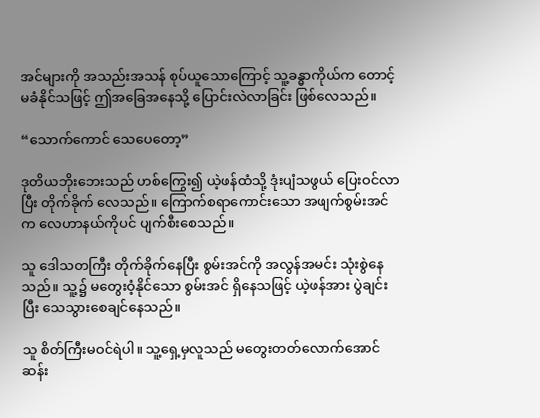အင်များကို အသည်းအသန် စုပ်ယူသောကြောင့် သူ့ခန္ဓာကိုယ်က တောင့်မခံနိုင်သဖြင့် ဤအခြေအနေသို့ ပြောင်းလဲလာခြင်း ဖြစ်လေသည်။

“သောက်ကောင် သေပေတော့”

ဒုတိယဘိုးဘေးသည် ဟစ်ကြွေး၍ ယဲ့ဖန်ထံသို့ ဒုံးပျံသဖွယ် ပြေးဝင်လာပြီး တိုက်ခိုက် လေသည်။ ကြောက်စရာကောင်းသော အဖျက်စွမ်းအင်က လေဟာနယ်ကိုပင် ပျက်စီးစေသည်။

သူ ဒေါသတကြီး တိုက်ခိုက်နေပြီး စွမ်းအင်ကို အလွန်အမင်း သုံးစွဲနေသည်။ သူ့၌ မတွေးဝံ့နိုင်သော စွမ်းအင် ရှိနေသဖြင့် ယဲ့ဖန်အား ပွဲချင်းပြီး သေသွားစေချင်နေသည်။

သူ စိတ်ကြီးမဝင်ရဲပါ။ သူ့ရှေ့မှလူသည် မတွေးတတ်လောက်အောင် ဆန်း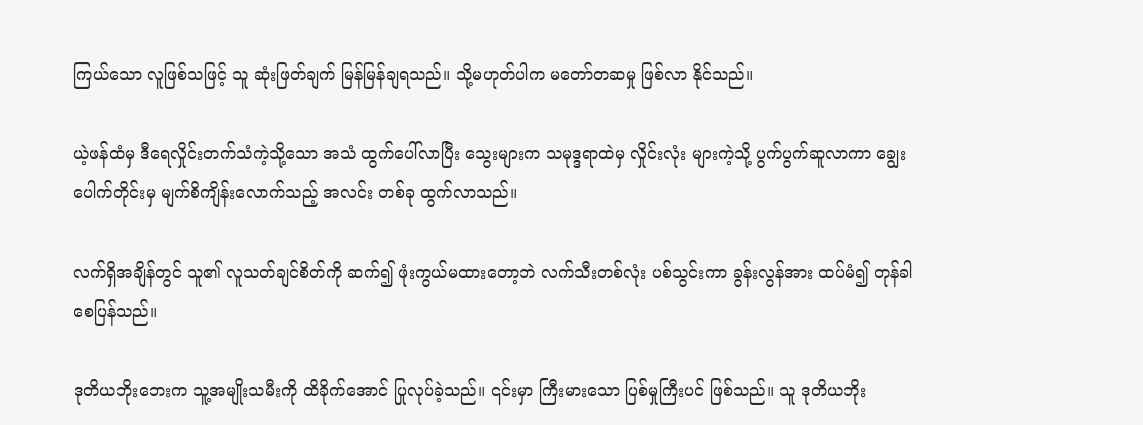ကြယ်သော လူဖြစ်သဖြင့် သူ ဆုံးဖြတ်ချက် မြန်မြန်ချရသည်။ သို့မဟုတ်ပါက မတော်တဆမှု ဖြစ်လာ နိုင်သည်။

ယဲ့ဖန်ထံမှ ဒီရေလှိုင်းတက်သံကဲ့သို့သော အသံ ထွက်ပေါ်လာပြီး သွေးများက သမုဒ္ဒရာထဲမှ လှိုင်းလုံး များကဲ့သို့ ပွက်ပွက်ဆူလာကာ ချွေးပေါက်တိုင်းမှ မျက်စိကျိန်းလောက်သည့် အလင်း တစ်ခု ထွက်လာသည်။

လက်ရှိအချိန်တွင် သူ၏ လူသတ်ချင်စိတ်ကို ဆက်၍ ဖုံးကွယ်မထားတော့ဘဲ လက်သီးတစ်လုံး ပစ်သွင်းကာ ခွန်းလွန်အား ထပ်မံ၍ တုန်ခါစေပြန်သည်။

ဒုတိယဘိုးဘေးက သူ့အမျိုးသမီးကို ထိခိုက်အောင် ပြုလုပ်ခဲ့သည်။ ၎င်းမှာ ကြီးမားသော ပြစ်မှုကြီးပင် ဖြစ်သည်။ သူ ဒုတိယဘိုး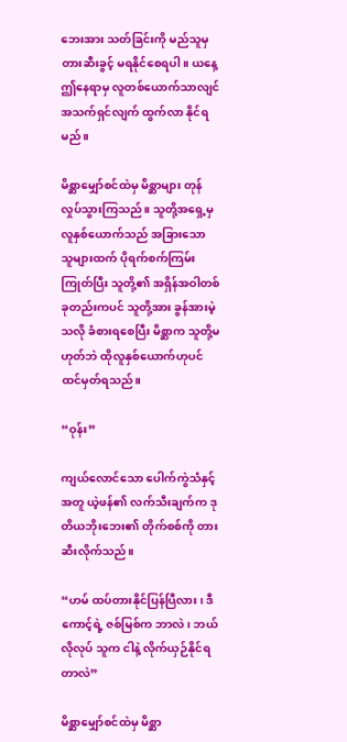ဘေးအား သတ်ခြင်းကို မည်သူမှ တားဆီးခွင့် မရနိုင်စေရပါ။ ယနေ့ ဤနေရာမှ လူတစ်ယောက်သာလျင် အသက်ရှင်လျက် ထွက်လာ နိုင်ရမည်။

မိစ္ဆာမျှော်စင်ထဲမှ မိစ္ဆာများ တုန်လှုပ်သွားကြသည်။ သူတို့အရှေ့မှ လူနှစ်ယောက်သည် အခြားသော သူများထက် ပိုရက်စက်ကြမ်းကြုတ်ပြီး သူတို့၏ အရှိန်အဝါတစ်ခုတည်းကပင် သူတို့အား ခွန်အားမဲ့သလို ခံစားရစေပြီး မိစ္ဆာက သူတို့မဟုတ်ဘဲ ထိုလူနှစ်ယောက်ဟုပင် ထင်မှတ်ရသည်။

“ဝုန်း”

ကျယ်လောင်သော ပေါက်ကွဲသံနှင့်အတူ ယဲ့ဖန်၏ လက်သီးချက်က ဒုတိယဘိုးဘေး၏ တိုက်စစ်ကို တားဆီးလိုက်သည်။

“ဟမ် ထပ်တားနိုင်ပြန်ပြီလား၊ ဒီကောင့်ရဲ့ ဇစ်မြစ်က ဘာလဲ၊ ဘယ်လိုလုပ် သူက ငါနဲ့ လိုက်ယှဉ်နိုင်ရတာလဲ”

မိစ္ဆာမျှော်စင်ထဲမှ မိစ္ဆာ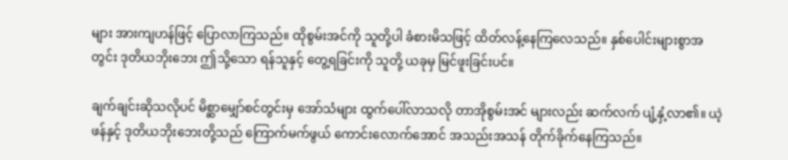များ အားကျဟန်ဖြင့် ပြောလာကြသည်။ ထိုစွမ်းအင်ကို သူတို့ပါ ခံစားမိသဖြင့် ထိတ်လန့်နေကြလေသည်။ နှစ်ပေါင်းများစွာအတွင်း ဒုတိယဘိုးဘေး ဤသို့သော ရန်သူနှင့် တွေ့ရခြင်းကို သူတို့ ယခုမှ မြင်ဖူးခြင်းပင်။

ချက်ချင်းဆိုသလိုပင် မိစ္ဆာမျှော်စင်တွင်းမှ အော်သံများ ထွက်ပေါ်လာသလို တာအိုစွမ်းအင် များလည်း ဆက်လက် ပျံ့နှံ့လာ၏။ ယဲ့ဖန်နှင့် ဒုတိယဘိုးဘေးတို့သည် ကြောက်မက်ဖွယ် ကောင်းလောက်အောင် အသည်းအသန် တိုက်ခိုက်နေကြသည်။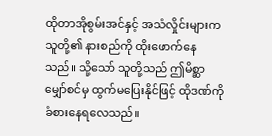ထိုတာအိုစွမ်းအင်နှင့် အသံလှိုင်းများက သူတို့၏ နားစည်ကို ထိုးဖောက်နေသည်။ သို့သော် သူတို့သည် ဤမိစ္ဆာမျှော်စင်မှ ထွက်မပြေးနိုင်ဖြင့် ထိုဒဏ်ကို ခံစားနေရလေသည်။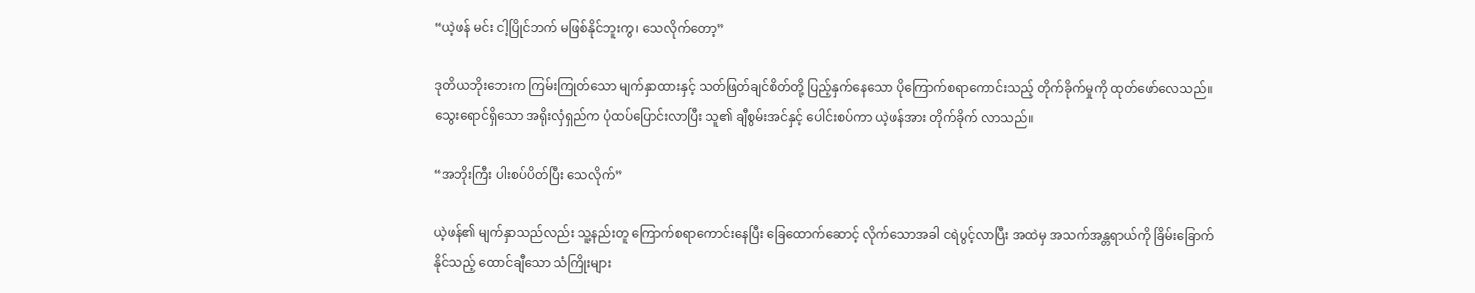“ယဲ့ဖန် မင်း ငါ့ပြိုင်ဘက် မဖြစ်နိုင်ဘူးကွ၊ သေလိုက်တော့”

ဒုတိယဘိုးဘေးက ကြမ်းကြုတ်သော မျက်နှာထားနှင့် သတ်ဖြတ်ချင်စိတ်တို့ ပြည့်နှက်နေသော ပိုကြောက်စရာကောင်းသည့် တိုက်ခိုက်မှုကို ထုတ်ဖော်လေသည်။ သွေးရောင်ရှိသော အရိုးလှံရှည်က ပုံထပ်ပြောင်းလာပြီး သူ၏ ချီစွမ်းအင်နှင့် ပေါင်းစပ်ကာ ယဲ့ဖန်အား တိုက်ခိုက် လာသည်။

“အဘိုးကြီး ပါးစပ်ပိတ်ပြီး သေလိုက်”

ယဲ့ဖန်၏ မျက်နှာသည်လည်း သူ့နည်းတူ ကြောက်စရာကောင်းနေပြီး ခြေထောက်ဆောင့် လိုက်သောအခါ ငရဲပွင့်လာပြီး အထဲမှ အသက်အန္တရာယ်ကို ခြိမ်းခြောက်နိုင်သည့် ထောင်ချီသော သံကြိုးများ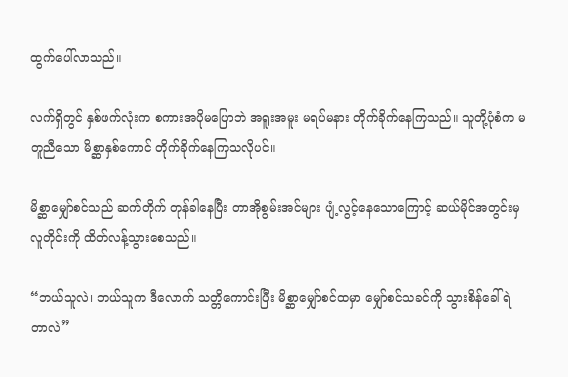ထွက်ပေါ်လာသည်။

လက်ရှိတွင် နှစ်ဖက်လုံးက စကားအပိုမပြောဘဲ အရူးအမူး မရပ်မနား တိုက်ခိုက်နေကြသည်။ သူတို့ပုံစံက မတူညီသော မိစ္ဆာနှစ်ကောင် တိုက်ခိုက်နေကြသလိုပင်။

မိစ္ဆာမျှော်စင်သည် ဆက်တိုက် တုန်ခါနေပြီး တာအိုစွမ်းအင်များ ပျံ့လွင့်နေသောကြောင့် ဆယ်မိုင်အတွင်းမှ လူတိုင်းကို ထိတ်လန့်သွားစေသည်။

“ဘယ်သူလဲ၊ ဘယ်သူက ဒီလောက် သတ္တိကောင်းပြီး မိစ္ဆာမျှော်စင်ထမှာ မျှော်စင်သခင်ကို သွားစိန်ခေါ်ရဲတာလဲ”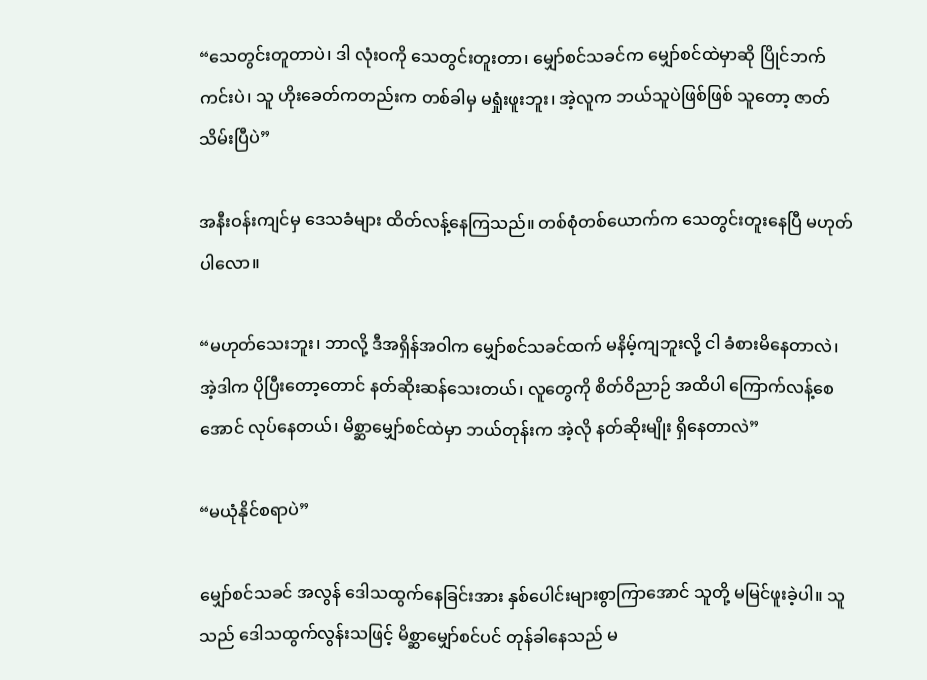“သေတွင်းတူတာပဲ၊ ဒါ လုံးဝကို သေတွင်းတူးတာ၊ မျှော်စင်သခင်က မျှော်စင်ထဲမှာဆို ပြိုင်ဘက်ကင်းပဲ၊ သူ ဟိုးခေတ်ကတည်းက တစ်ခါမှ မရှုံးဖူးဘူး၊ အဲ့လူက ဘယ်သူပဲဖြစ်ဖြစ် သူတော့ ဇာတ်သိမ်းပြီပဲ”

အနီးဝန်းကျင်မှ ဒေသခံများ ထိတ်လန့်နေကြသည်။ တစ်စုံတစ်ယောက်က သေတွင်းတူးနေပြီ မဟုတ်ပါလော။

“မဟုတ်သေးဘူး၊ ဘာလို့ ဒီအရှိန်အဝါက မျှော်စင်သခင်ထက် မနိမ့်ကျဘူးလို့ ငါ ခံစားမိနေတာလဲ၊ အဲ့ဒါက ပိုပြီးတော့တောင် နတ်ဆိုးဆန်သေးတယ်၊ လူတွေကို စိတ်ဝိညာဉ် အထိပါ ကြောက်လန့်စေအောင် လုပ်နေတယ်၊ မိစ္ဆာမျှော်စင်ထဲမှာ ဘယ်တုန်းက အဲ့လို နတ်ဆိုးမျိုး ရှိနေတာလဲ”

“မယုံနိုင်စရာပဲ”

မျှော်စင်သခင် အလွန် ဒေါသထွက်နေခြင်းအား နှစ်ပေါင်းများစွာကြာအောင် သူတို့ မမြင်ဖူးခဲ့ပါ။ သူသည် ဒေါသထွက်လွန်းသဖြင့် မိစ္ဆာမျှော်စင်ပင် တုန်ခါနေသည် မ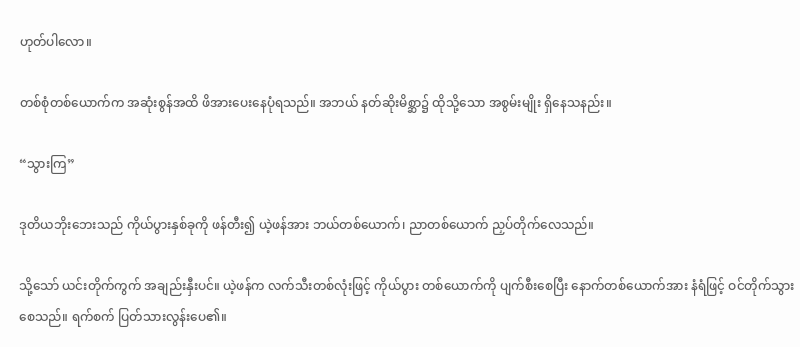ဟုတ်ပါလော။

တစ်စုံတစ်ယောက်က အဆုံးစွန်အထိ ဖိအားပေးနေပုံရသည်။ အဘယ် နတ်ဆိုးမိစ္ဆာ၌ ထိုသို့သော အစွမ်းမျိုး ရှိနေသနည်း။

“သွားကြ”

ဒုတိယဘိုးဘေးသည် ကိုယ်ပွားနှစ်ခုကို ဖန်တီး၍ ယဲ့ဖန်အား ဘယ်တစ်ယောက်၊ ညာတစ်ယောက် ညှပ်တိုက်လေသည်။

သို့သော် ယင်းတိုက်ကွက် အချည်းနှီးပင်။ ယဲ့ဖန်က လက်သီးတစ်လုံးဖြင့် ကိုယ်ပွား တစ်ယောက်ကို ပျက်စီးစေပြီး နောက်တစ်ယောက်အား နံရံဖြင့် ဝင်တိုက်သွားစေသည်။ ရက်စက် ပြတ်သားလွန်းပေ၏။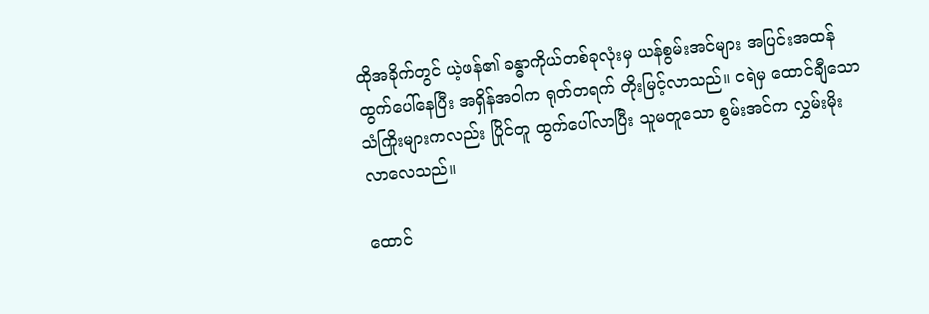ထိုအခိုက်တွင် ယဲ့ဖန်၏ ခန္ဓာကိုယ်တစ်ခုလုံးမှ ယန်စွမ်းအင်များ အပြင်းအထန် ထွက်ပေါ်နေပြီး အရှိန်အဝါက ရုတ်တရက် တိုးမြင့်လာသည်။ ငရဲမှ ထောင်ချီသော သံကြိုးများကလည်း ပြိုင်တူ ထွက်ပေါ်လာပြီး သူမတူသော စွမ်းအင်က လွှမ်းမိုးလာလေသည်။

ထောင်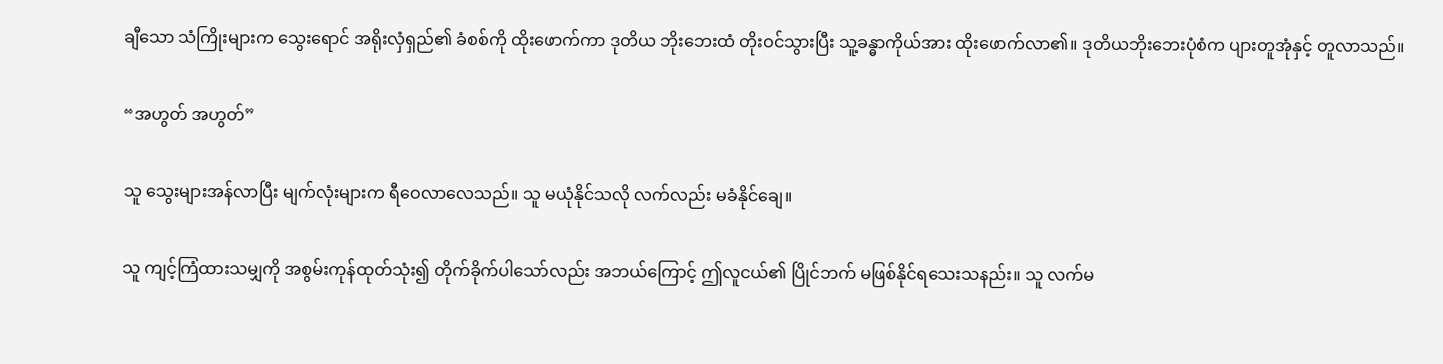ချီသော သံကြိုးများက သွေးရောင် အရိုးလှံရှည်၏ ခံစစ်ကို ထိုးဖောက်ကာ ဒုတိယ ဘိုးဘေးထံ တိုးဝင်သွားပြီး သူ့ခန္ဓာကိုယ်အား ထိုးဖောက်လာ၏။ ဒုတိယဘိုးဘေးပုံစံက ပျားတူအုံနှင့် တူလာသည်။

“အဟွတ် အဟွတ်”

သူ သွေးများအန်လာပြီး မျက်လုံးများက ရီဝေလာလေသည်။ သူ မယုံနိုင်သလို လက်လည်း မခံနိုင်ချေ။

သူ ကျင့်ကြံထားသမျှကို အစွမ်းကုန်ထုတ်သုံး၍ တိုက်ခိုက်ပါသော်လည်း အဘယ်ကြောင့် ဤလူငယ်၏ ပြိုင်ဘက် မဖြစ်နိုင်ရသေးသနည်း။ သူ လက်မ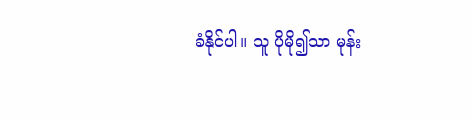ခံနိုင်ပါ။ သူ ပိုမို၍သာ မုန်း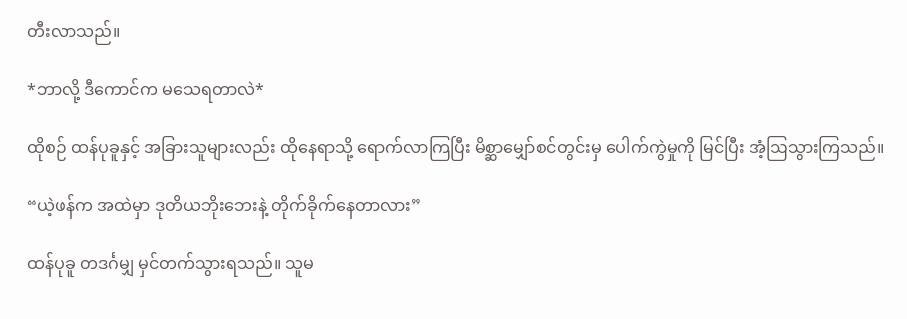တီးလာသည်။

*ဘာလို့ ဒီကောင်က မသေရတာလဲ*

ထိုစဉ် ထန်ပုခူနှင့် အခြားသူများလည်း ထိုနေရာသို့ ရောက်လာကြပြီး မိစ္ဆာမျှော်စင်တွင်းမှ ပေါက်ကွဲမှုကို မြင်ပြီး အံ့ဩသွားကြသည်။

“ယဲ့ဖန်က အထဲမှာ ဒုတိယဘိုးဘေးနဲ့ တိုက်ခိုက်နေတာလား”

ထန်ပုခူ တဒင်္ဂမျှ မှင်တက်သွားရသည်။ သူမ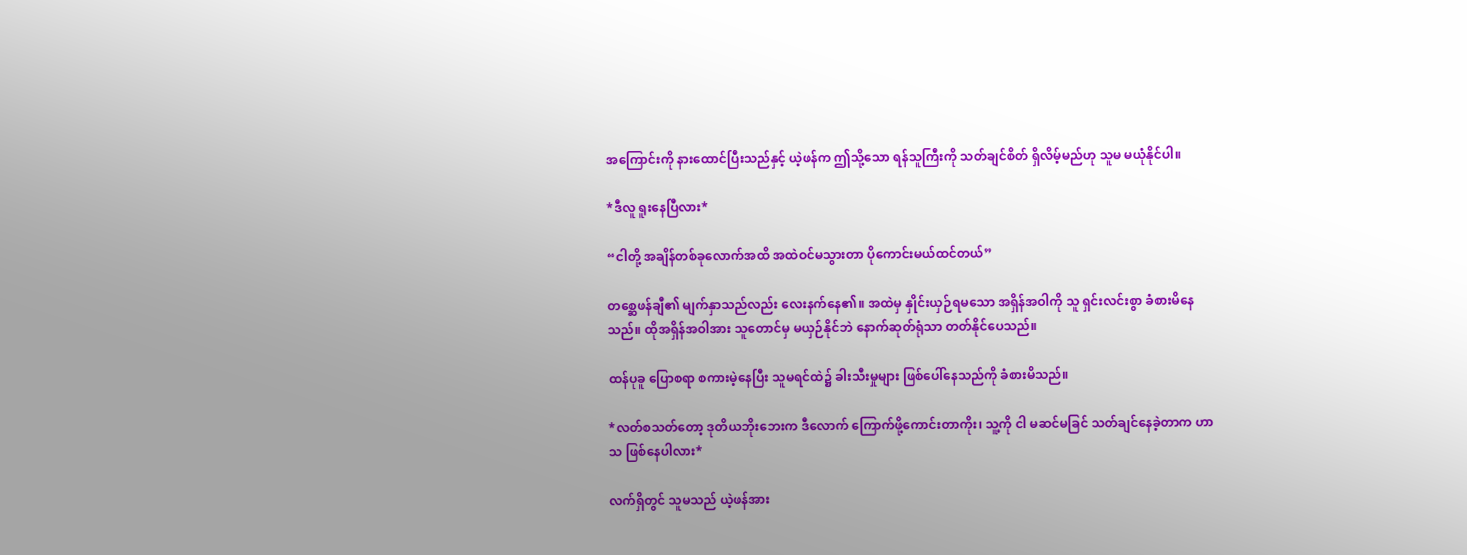အကြောင်းကို နားထောင်ပြီးသည်နှင့် ယဲ့ဖန်က ဤသို့သော ရန်သူကြီးကို သတ်ချင်စိတ် ရှိလိမ့်မည်ဟု သူမ မယုံနိုင်ပါ။

*ဒီလူ ရူးနေပြီလား*

“ငါတို့ အချိန်တစ်ခုလောက်အထိ အထဲဝင်မသွားတာ ပိုကောင်းမယ်ထင်တယ်”

တစ္ဆေဖန်ချီ၏ မျက်နှာသည်လည်း လေးနက်နေ၏။ အထဲမှ နှိုင်းယှဉ်ရမသော အရှိန်အဝါကို သူ ရှင်းလင်းစွာ ခံစားမိနေသည်။ ထိုအရှိန်အဝါအား သူတောင်မှ မယှဉ်နိုင်ဘဲ နောက်ဆုတ်ရုံသာ တတ်နိုင်ပေသည်။

ထန်ပုခူ ပြောစရာ စကားမဲ့နေပြီး သူမရင်ထဲ၌ ခါးသီးမှုများ ဖြစ်ပေါ်နေသည်ကို ခံစားမိသည်။

*လတ်စသတ်တော့ ဒုတိယဘိုးဘေးက ဒီလောက် ကြောက်ဖို့ကောင်းတာကိုး၊ သူ့ကို ငါ မဆင်မခြင် သတ်ချင်နေခဲ့တာက ဟာသ ဖြစ်နေပါလား*

လက်ရှိတွင် သူမသည် ယဲ့ဖန်အား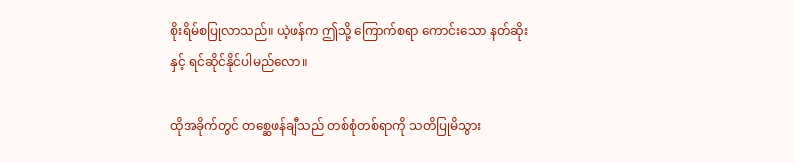စိုးရိမ်စပြုလာသည်။ ယဲ့ဖန်က ဤသို့ ကြောက်စရာ ကောင်းသော နတ်ဆိုးနှင့် ရင်ဆိုင်နိုင်ပါမည်လော။

ထိုအခိုက်တွင် တစ္ဆေဖန်ချီသည် တစ်စုံတစ်ရာကို သတိပြုမိသွား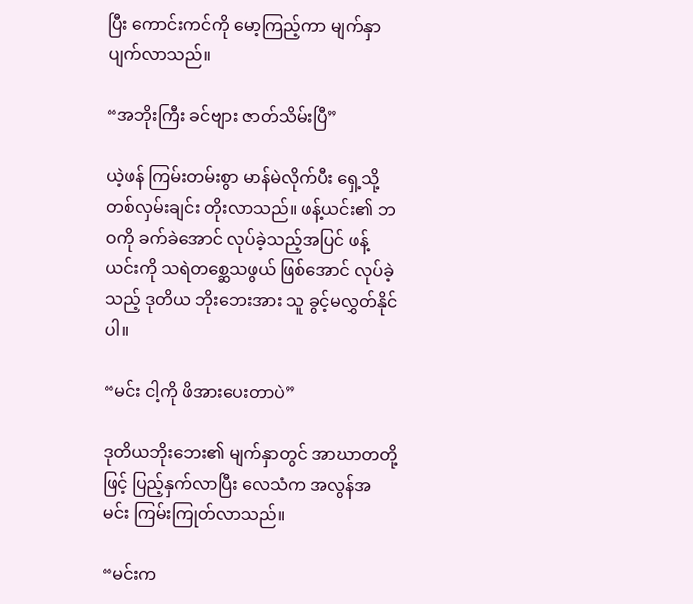ပြီး ကောင်းကင်ကို မော့ကြည့်ကာ မျက်နှာပျက်လာသည်။

“အဘိုးကြီး ခင်ဗျား ဇာတ်သိမ်းပြီ”

ယဲ့ဖန် ကြမ်းတမ်းစွာ မာန်မဲလိုက်ပီး ရှေ့သို့ တစ်လှမ်းချင်း တိုးလာသည်။ ဖန့်ယင်း၏ ဘဝကို ခက်ခဲအောင် လုပ်ခဲ့သည့်အပြင် ဖန့်ယင်းကို သရဲတစ္ဆေသဖွယ် ဖြစ်အောင် လုပ်ခဲ့သည့် ဒုတိယ ဘိုးဘေးအား သူ ခွင့်မလွှတ်နိုင်ပါ။

“မင်း ငါ့ကို ဖိအားပေးတာပဲ”

ဒုတိယဘိုးဘေး၏ မျက်နှာတွင် အာဃာတတို့ဖြင့် ပြည့်နှက်လာပြီး လေသံက အလွန်အမင်း ကြမ်းကြုတ်လာသည်။

“မင်းက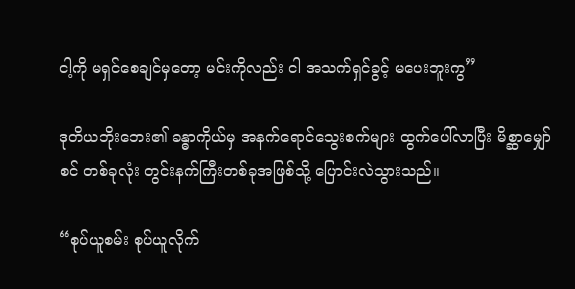ငါ့ကို မရှင်စေချင်မှတော့ မင်းကိုလည်း ငါ အသက်ရှင်ခွင့် မပေးဘူးကွ”

ဒုတိယဘိုးဘေး၏ ခန္ဓာကိုယ်မှ အနက်ရောင်သွေးစက်များ ထွက်ပေါ်လာပြီး မိစ္ဆာမျှော်စင် တစ်ခုလုံး တွင်းနက်ကြီးတစ်ခုအဖြစ်သို့ ပြောင်းလဲသွားသည်။

“စုပ်ယူစမ်း စုပ်ယူလိုက်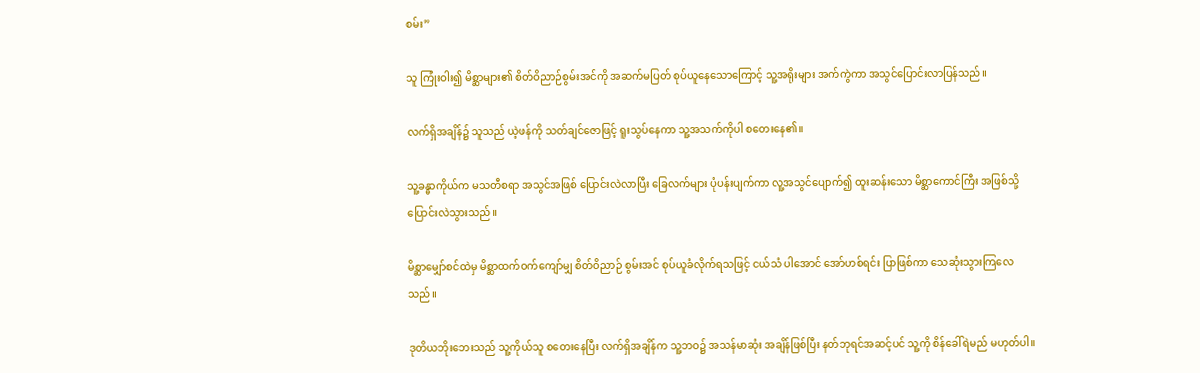စမ်း”

သူ ကြုံးဝါး၍ မိစ္ဆာများ၏ စိတ်ဝိညာဉ်စွမ်းအင်ကို အဆက်မပြတ် စုပ်ယူနေသောကြောင့် သူ့အရိုးများ အက်ကွဲကာ အသွင်ပြောင်းလာပြန်သည်။

လက်ရှိအချိန်၌ သူသည် ယဲ့ဖန်ကို သတ်ချင်ဇောဖြင့် ရူးသွပ်နေကာ သူ့အသက်ကိုပါ စတေးနေ၏။

သူ့ခန္ဓာကိုယ်က မသတီစရာ အသွင်အဖြစ် ပြောင်းလဲလာပြီး‌ ခြေလက်များ ပုံပန်းပျက်ကာ လူ့အသွင်ပျောက်၍ ထူးဆန်းသော မိစ္ဆာကောင်ကြီး အဖြစ်သို့ ပြောင်းလဲသွားသည်။

မိစ္ဆာမျှော်စင်ထဲမှ မိစ္ဆာထက်ဝက်ကျော်မျှ စိတ်ဝိညာဉ် စွမ်းအင် စုပ်ယူခံလိုက်ရသဖြင့် ငယ်သံ ပါအောင် အော်ဟစ်ရင်း ပြာဖြစ်ကာ သေဆုံးသွားကြလေသည်။

ဒုတိယဘိုးဘေးသည် သူ့ကိုယ်သူ စတေးနေပြီး လက်ရှိအချိန်က သူ့ဘဝ၌ အသန်မာဆုံး အချိန်ဖြစ်ပြီး နတ်ဘုရင်အဆင့်ပင် သူ့ကို စိန်ခေါ်ရဲမည် မဟုတ်ပါ။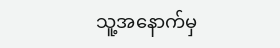သူ့အနောက်မှ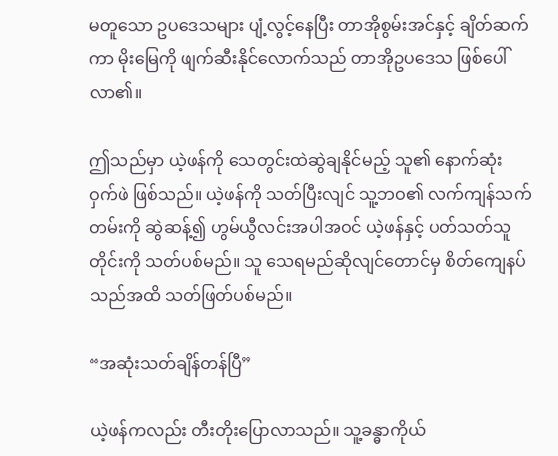မတူသော ဥပဒေသများ ပျံ့လွင့်နေပြီး တာအိုစွမ်းအင်နှင့် ချိတ်ဆက်ကာ မိုးမြေကို ဖျက်ဆီးနိုင်လောက်သည် တာအိုဥပဒေသ ဖြစ်ပေါ်လာ၏။

ဤသည်မှာ ယဲ့ဖန်ကို သေတွင်းထဲဆွဲချနိုင်မည့် သူ၏ နောက်ဆုံး ဝှက်ဖဲ ဖြစ်သည်။ ယဲ့ဖန်ကို သတ်ပြီးလျင် သူ့ဘဝ၏ လက်ကျန်သက်တမ်းကို ဆွဲဆန့်၍ ဟွမ်ယွီလင်းအပါအဝင် ယဲ့ဖန်နှင့် ပတ်သတ်သူတိုင်းကို သတ်ပစ်မည်။ သူ သေရမည်ဆိုလျင်တောင်မှ စိတ်ကျေနပ်သည်အထိ သတ်ဖြတ်ပစ်မည်။

“အဆုံးသတ်ချိန်တန်ပြီ”

ယဲ့ဖန်ကလည်း တီးတိုးပြောလာသည်။ သူ့ခန္ဓာကိုယ်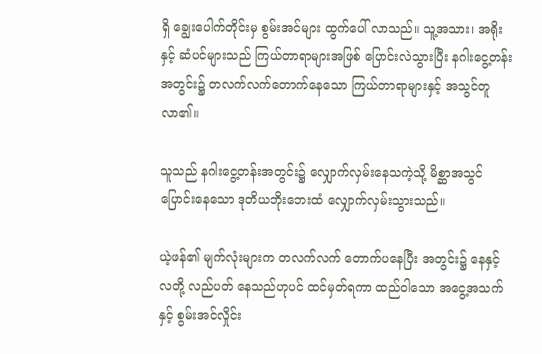ရှိ ချွေးပေါက်တိုင်းမှ စွမ်းအင်များ ထွက်ပေါ် လာသည်။ သူ့အသား၊ အရိုးနှင့် ဆံပင်များသည် ကြယ်တာရာများအဖြစ် ပြောင်းလဲသွားပြီး နဂါးငွေ့တန်းအတွင်း၌ တလက်လက်တောက်နေသော ကြယ်တာရာများနှင့် အသွင်တူလာ၏။

သူသည် နဂါးငွေ့တန်းအတွင်း၌ လျှောက်လှမ်းနေသကဲ့သို့ မိစ္ဆာအသွင်ပြောင်းနေသော ဒုတိယဘိုးဘေးထံ လျှောက်လှမ်းသွားသည်။

ယဲ့ဖန်၏ မျက်လုံးများက တလက်လက် တောက်ပနေပြီး အတွင်း၌ နေနှင့်လတို့ လည်ပတ် နေသည်ဟုပင် ထင်မှတ်ရကာ ထည်ဝါသော အငွေ့အသက်နှင့် စွမ်းအင်လှိုင်း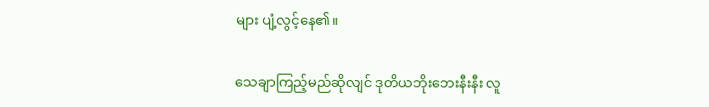များ ပျံ့လွင့်နေ၏။

သေချာကြည့်မည်ဆိုလျင် ဒုတိယဘိုးဘေးနီးနီး လူ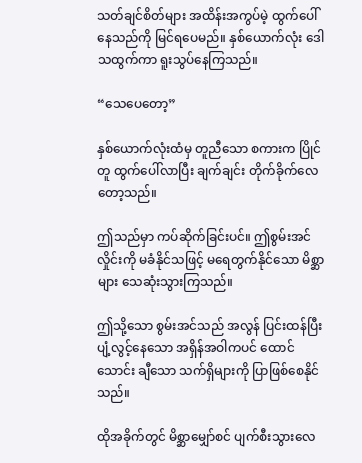သတ်ချင်စိတ်များ အထိန်းအကွပ်မဲ့ ထွက်ပေါ် နေသည်ကို မြင်ရပေမည်။ နှစ်ယောက်လုံး ဒေါသထွက်ကာ ရူးသွပ်နေကြသည်။

“သေပေတော့”

နှစ်ယောက်လုံးထံမှ တူညီသော စကားက ပြိုင်တူ ထွက်ပေါ်လာပြီး ချက်ချင်း တိုက်ခိုက်လေ တော့သည်။

ဤသည်မှာ ကပ်ဆိုက်ခြင်းပင်။ ဤစွမ်းအင်လှိုင်းကို မခံနိုင်သဖြင့် မရေတွက်နိုင်သော မိစ္ဆာများ သေဆုံးသွားကြသည်။

ဤသို့သော စွမ်းအင်သည် အလွန် ပြင်းထန်ပြီး ပျံ့လွင့်နေသော အရှိန်အဝါကပင် ထောင်သောင်း ချီသော သက်ရှိများကို ပြာဖြစ်စေနိုင်သည်။

ထိုအခိုက်တွင် မိစ္ဆာမျှော်စင် ပျက်စီးသွားလေ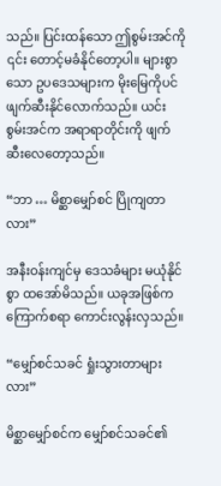သည်။ ပြင်းထန်သော ဤစွမ်းအင်ကို ၎င်း တောင့်မခံနိုင်တော့ပါ။ များစွာသော ဥပဒေသများက မိုးမြေကိုပင် ဖျက်ဆီးနိုင်လောက်သည်။ ယင်းစွမ်းအင်က အရာရာတိုင်းကို ဖျက်ဆီးလေတော့သည်။

“ဘာ … မိစ္ဆာမျှော်စင် ပြိုကျတာလား”

အနီးဝန်းကျင်မှ ဒေသခံများ မယုံနိုင်စွာ ထအော်မိသည်။ ယခုအဖြစ်က ကြောက်စရာ ကောင်းလွန်းလှသည်။

“မျှော်စင်သခင် ရှုံးသွားတာများလား”

မိစ္ဆာမျှော်စင်က မျှော်စင်သခင်၏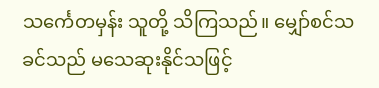သင်္ကေတမှန်း သူတို့ သိကြသည်။ မျှော်စင်သခင်သည် မသေဆုးနိုင်သဖြင့်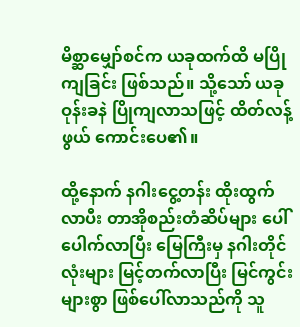မိစ္ဆာမျှော်စင်က ယခုထက်ထိ မပြိုကျခြင်း ဖြစ်သည်။ သို့သော် ယခု ဝုန်းခနဲ ပြိုကျလာသဖြင့် ထိတ်လန့်ဖွယ် ကောင်းပေ၏။

ထို့နောက် နဂါးငွေ့တန်း ထိုးထွက်လာပီး တာအိုစည်းတံဆိပ်များ ပေါ်ပေါက်လာပြီး မြေကြီးမှ နဂါးတိုင်လုံးများ မြင့်တက်လာပြီး မြင်ကွင်းများစွာ ဖြစ်ပေါ်လာသည်ကို သူ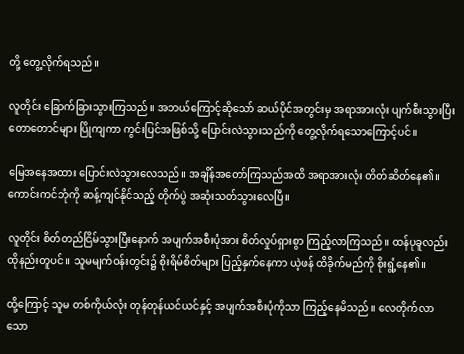တို့ တွေ့လိုက်ရသည်။

လူတိုင်း ခြောက်ခြားသွားကြသည်။ အဘယ်ကြောင့်ဆိုသော် ဆယ်ပိုင်အတွင်းမှ အရာအားလုံး ပျက်စီးသွားပြီး တောတောင်များ ပြိုကျကာ ကွင်းပြင်အဖြစ်သို့ ပြောင်းလဲသွားသည်ကို တွေ့လိုက်ရသောကြောင့်ပင်။

မြေအနေအထား ပြောင်းလဲသွားလေသည်။ အချိန်အတော်ကြသည်အထိ အရာအားလုံး တိတ်ဆိတ်နေ၏။ ကောင်းကင်ဘုံကို ဆန့်ကျင်နိုင်သည့် တိုက်ပွဲ အဆုံးသတ်သွားလေပြီ။

လူတိုင်း စိတ်တည်ငြိမ်သွားပြီးနောက် အပျက်အစီးပုံအား စိတ်လှုပ်ရှားစွာ ကြည့်လာကြသည်။ ထန်ပုခူလည်း ထိုနည်းတူပင်။ သူမမျက်ဝန်းတွင်း၌ စိုးရိမ်စိတ်များ ပြည့်နှက်နေကာ ယဲ့ဖန် ထိခိုက်မည်ကို စိုးရွံ့နေ၏။

ထို့ကြောင့် သူမ တစ်ကိုယ်လုံး တုန်တုန်ယင်ယင်နှင့် အပျက်အစီးပုံကိုသာ ကြည့်နေမိသည်။ လေတိုက်လာသော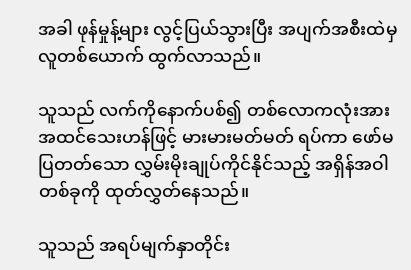အခါ ဖုန်မှုန့်များ လွင့်ပြယ်သွားပြီး အပျက်အစီးထဲမှ လူတစ်ယောက် ထွက်လာသည်။

သူသည် လက်ကိုနောက်ပစ်၍ တစ်လောကလုံးအား အထင်သေးဟန်ဖြင့် မားမားမတ်မတ် ရပ်ကာ ဖော်မပြတတ်သော လွှမ်းမိုးချုပ်ကိုင်နိုင်သည့် အရှိန်အဝါတစ်ခုကို ထုတ်လွှတ်နေသည်။

သူသည် အရပ်မျက်နှာတိုင်း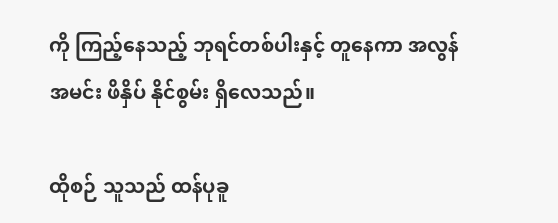ကို ကြည့်နေသည့် ဘုရင်တစ်ပါးနှင့် တူနေကာ အလွန်အမင်း ဖိနှိပ် နိုင်စွမ်း ရှိလေသည်။

ထိုစဉ် သူသည် ထန်ပုခူ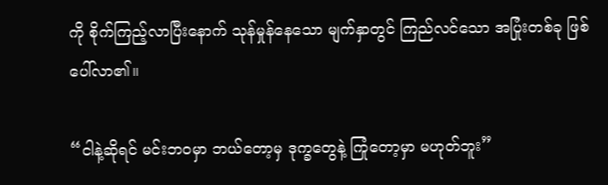ကို စိုက်ကြည့်လာပြီးနောက် သုန်မှုန်နေသော မျက်နှာတွင် ကြည်လင်သော အပြုံးတစ်ခု ဖြစ်ပေါ်လာ၏။

“ငါနဲ့ဆိုရင် မင်းဘဝမှာ ဘယ်တော့မှ ဒုက္ခတွေနဲ့ ကြုံတော့မှာ မဟုတ်ဘူး”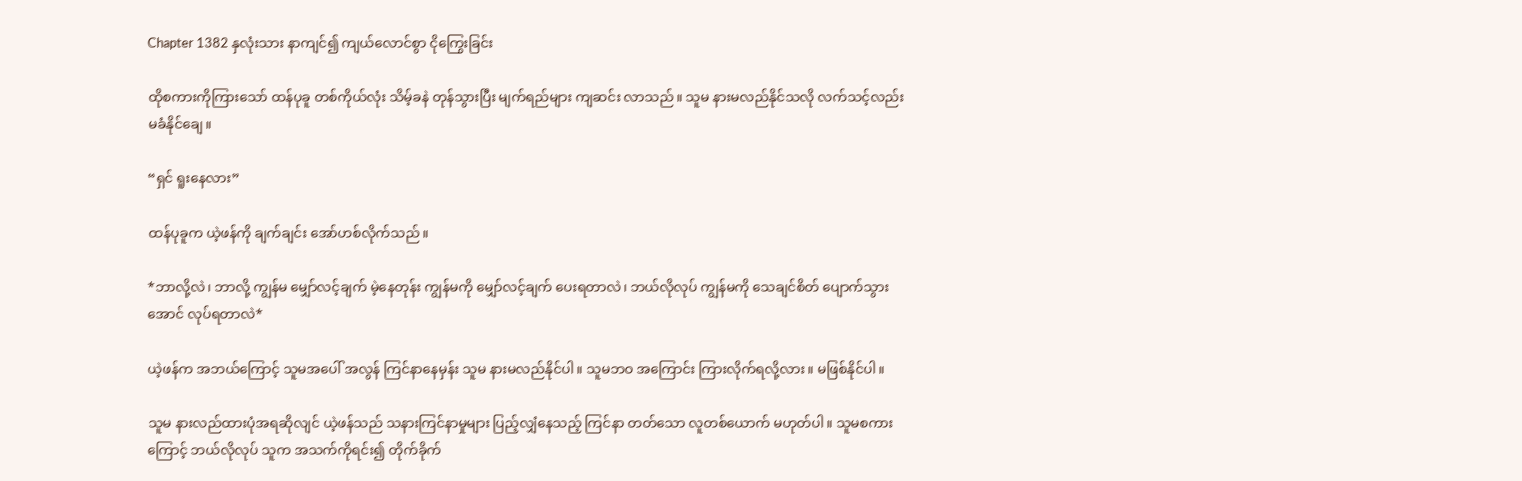Chapter 1382 နှလုံးသား နာကျင်၍ ကျယ်လောင်စွာ ငိုကြွေးခြင်း

ထိုစကားကိုကြားသော် ထန်ပုခူ တစ်ကိုယ်လုံး သိမ့်ခနဲ တုန်သွားပြီး မျက်ရည်များ ကျဆင်း လာသည်။ သူမ နားမလည်နိုင်သလို လက်သင့်လည်း မခံနိုင်ချေ။

“ရှင် ရူးနေလား”

ထန်ပုခူက ယဲ့ဖန်ကို ချက်ချင်း အော်ဟစ်လိုက်သည်။

*ဘာလို့လဲ၊ ဘာလို့ ကျွန်မ မျှော်လင့်ချက် မဲ့နေတုန်း ကျွန်မကို မျှော်လင့်ချက် ပေးရတာလဲ၊ ဘယ်လိုလုပ် ကျွန်မကို သေချင်စိတ် ပျောက်သွားအောင် လုပ်ရတာလဲ*

ယဲ့ဖန်က အဘယ်ကြောင့် သူမအပေါ် အလွန် ကြင်နာနေမှန်း သူမ နားမလည်နိုင်ပါ။ သူမဘဝ အကြောင်း ကြားလိုက်ရလို့လား။ မဖြစ်နိုင်ပါ။

သူမ နားလည်ထားပုံအရဆိုလျင် ယဲ့ဖန်သည် သနားကြင်နာမှုများ ပြည့်လျှံနေသည့် ကြင်နာ တတ်သော လူတစ်ယောက် မဟုတ်ပါ။ သူမစကားကြောင့် ဘယ်လိုလုပ် သူက အသက်ကိုရင်း၍ တိုက်ခိုက်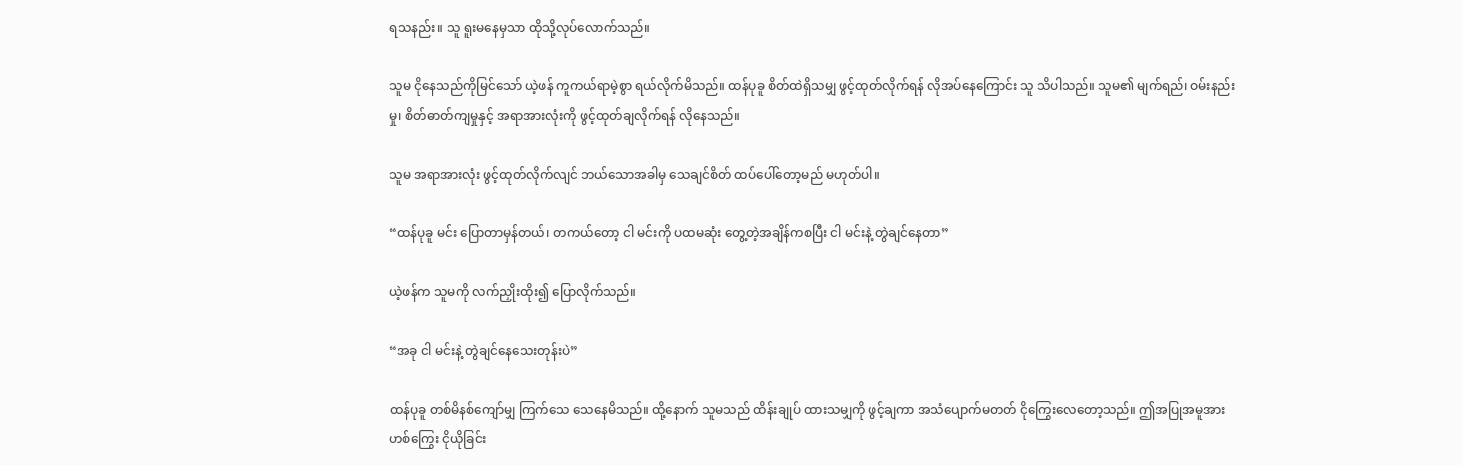ရသနည်း။ သူ ရူးမနေမှသာ ထိုသို့လုပ်လောက်သည်။

သူမ ငိုနေသည်ကိုမြင်သော် ယဲ့ဖန် ကူကယ်ရာမဲ့စွာ ရယ်လိုက်မိသည်။ ထန်ပုခူ စိတ်ထဲရှိသမျှ ဖွင့်ထုတ်လိုက်ရန် လိုအပ်နေကြောင်း သူ သိပါသည်။ သူမ၏ မျက်ရည်၊ ဝမ်းနည်းမှု၊ စိတ်ဓာတ်ကျမှုနှင့် အရာအားလုံးကို ဖွင့်ထုတ်ချလိုက်ရန် လိုနေသည်။

သူမ အရာအားလုံး ဖွင့်ထုတ်လိုက်လျင် ဘယ်သောအခါမှ သေချင်စိတ် ထပ်ပေါ်တော့မည် မဟုတ်ပါ။

“ထန်ပုခူ မင်း ပြောတာမှန်တယ်၊ တကယ်တော့ ငါ မင်းကို ပထမဆုံး တွေ့တဲ့အချိန်ကစပြီး ငါ မင်းနဲ့ တွဲချင်နေတာ”

ယဲ့ဖန်က သူမကို လက်ညှိုးထိုး၍ ပြောလိုက်သည်။

“အခု ငါ မင်းနဲ့ တွဲချင်နေသေးတုန်းပဲ”

ထန်ပုခူ တစ်မိနစ်ကျော်မျှ ကြက်သေ သေနေမိသည်။ ထို့နောက် သူမသည် ထိန်းချုပ် ထားသမျှကို ဖွင့်ချကာ အသံပျောက်မတတ် ငိုကြွေးလေတော့သည်။ ဤအပြုအမူအား ဟစ်ကြွေး ငိုယိုခြင်း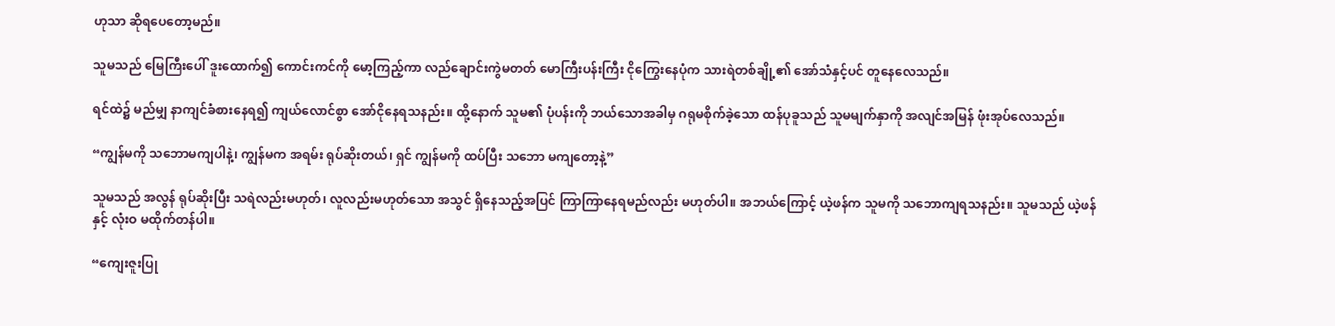ဟုသာ ဆိုရပေတော့မည်။

သူမသည် မြေကြီးပေါ် ဒူးထောက်၍ ကောင်းကင်ကို မော့ကြည့်ကာ လည်ချောင်းကွဲမတတ် မောကြီးပန်းကြီး ငိုကြွေးနေပုံက သားရဲတစ်ချို့၏ အော်သံနှင့်ပင် တူနေလေသည်။

ရင်ထဲ၌ မည်မျှ နာကျင်ခံစားနေရ၍ ကျယ်လောင်စွာ အော်ငိုနေရသနည်း။ ထို့နောက် သူမ၏ ပုံပန်းကို ဘယ်သောအခါမှ ဂရုမစိုက်ခဲ့သော ထန်ပုခူသည် သူမမျက်နှာကို အလျင်အမြန် ဖုံးအုပ်လေသည်။

“ကျွန်မကို သဘောမကျပါနဲ့၊ ကျွန်မက အရမ်း ရုပ်ဆိုးတယ်၊ ရှင် ကျွန်မကို ထပ်ပြီး သဘော မကျတော့နဲ့”

သူမသည် အလွန် ရုပ်ဆိုးပြီး သရဲလည်းမဟုတ်၊ လူလည်းမဟုတ်သော အသွင် ရှိနေသည့်အပြင် ကြာကြာနေရမည်လည်း မဟုတ်ပါ။ အဘယ်ကြောင့် ယဲ့ဖန်က သူမကို သဘောကျရသနည်း။ သူမသည် ယဲ့ဖန်နှင့် လုံးဝ မထိုက်တန်ပါ။

“ကျေးဇူးပြု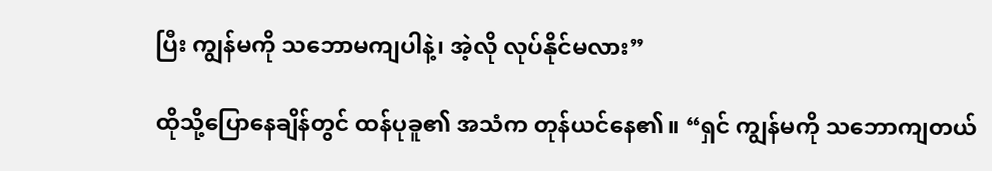ပြီး ကျွန်မကို သဘောမကျပါနဲ့၊ အဲ့လို လုပ်နိုင်မလား”

ထိုသို့ပြောနေချိန်တွင် ထန်ပုခူ၏ အသံက တုန်ယင်နေ၏။ “ရှင် ကျွန်မကို သဘောကျတယ်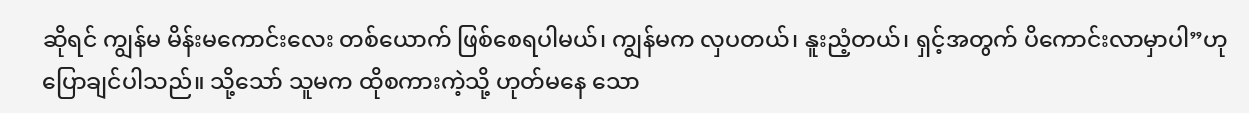ဆိုရင် ကျွန်မ မိန်းမကောင်းလေး တစ်ယောက် ဖြစ်စေရပါမယ်၊ ကျွန်မက လှပတယ်၊ နူးညံ့တယ်၊ ရှင့်အတွက် ပိကောင်းလာမှာပါ”ဟု ပြောချင်ပါသည်။ သို့သော် သူမက ထိုစကားကဲ့သို့ ဟုတ်မနေ သော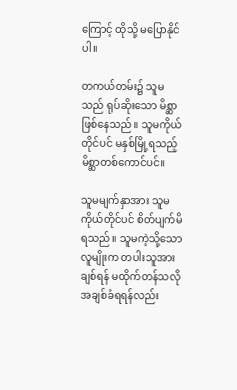ကြောင့် ထိုသို့ မပြောနိုင်ပါ။

တကယ်တမ်း၌ သူမသည် ရုပ်ဆိုးသော မိစ္ဆာ ဖြစ်နေသည်။ သူမကိုယ်တိုင်ပင် မနှစ်မြို့ရသည့် မိစ္ဆာတစ်ကောင်ပင်။

သူမမျက်နှာအား သူမကိုယ်တိုင်ပင် စိတ်ပျက်မိရသည်။ သူမကဲ့သို့သော လူမျိုးက တပါးသူအား ချစ်ရန် မထိုက်တန်သလို အချစ်ခံရရန်လည်း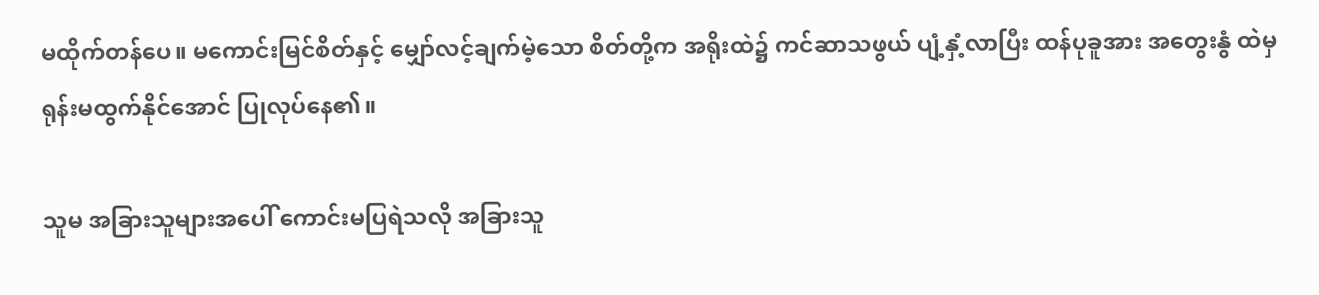မထိုက်တန်ပေ။ မကောင်းမြင်စိတ်နှင့် မျှော်လင့်ချက်မဲ့သော စိတ်တို့က အရိုးထဲ၌ ကင်ဆာသဖွယ် ပျံ့နှံ့လာပြီး ထန်ပုခူအား အတွေးနွံ ထဲမှ ရုန်းမထွက်နိုင်အောင် ပြုလုပ်နေ၏။

သူမ အခြားသူများအပေါ် ကောင်းမပြရဲသလို အခြားသူ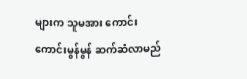များက သူမအား ကောင်းကောင်းမွန်မွန် ဆက်ဆံလာမည်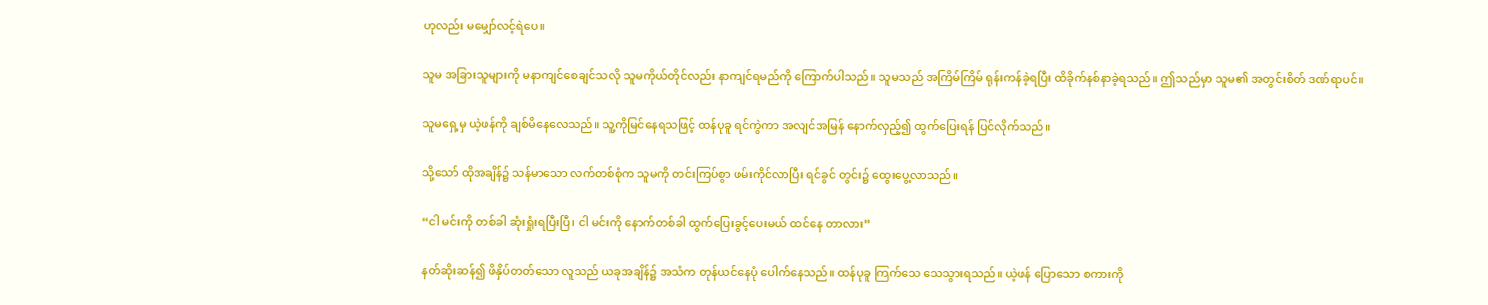ဟုလည်း မမျှော်လင့်ရဲပေ။

သူမ အခြားသူများကို မနာကျင်စေချင်သလို သူမကိုယ်တိုင်လည်း နာကျင်ရမည်ကို ကြောက်ပါသည်။ သူမသည် အကြိမ်ကြိမ် ရုန်းကန်ခဲ့ရပြီး ထိခိုက်နစ်နာခဲ့ရသည်။ ဤသည်မှာ သူမ၏ အတွင်းစိတ် ဒဏ်ရာပင်။

သူမရှေ့မှ ယဲ့ဖန်ကို ချစ်မိနေလေသည်။ သူ့ကိုမြင်နေရသဖြင့် ထန်ပုခူ ရင်ကွဲကာ အလျင်အမြန် နောက်လှည့်၍ ထွက်ပြေးရန် ပြင်လိုက်သည်။

သို့သော် ထိုအချိန်၌ သန်မာသော လက်တစ်စုံက သူမကို တင်းကြပ်စွာ ဖမ်းကိုင်လာပြီး ရင်ခွင် တွင်း၌ ထွေးပွေ့လာသည်။

“ငါ မင်းကို တစ်ခါ ဆုံးရှုံးရပြီးပြီ၊ ငါ မင်းကို နောက်တစ်ခါ ထွက်ပြေးခွင့်ပေးမယ် ထင်နေ တာလား”

နတ်ဆိုးဆန်၍ ဖိနှိပ်တတ်သော လူသည် ယခုအချိန်၌ အသံက တုန်ယင်နေပုံ ပေါက်နေသည်။ ထန်ပုခူ ကြက်သေ သေသွားရသည်။ ယဲ့ဖန် ပြောသော စကားကို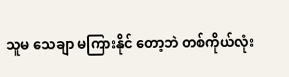သူမ သေချာ မကြားနိုင် တော့ဘဲ တစ်ကိုယ်လုံး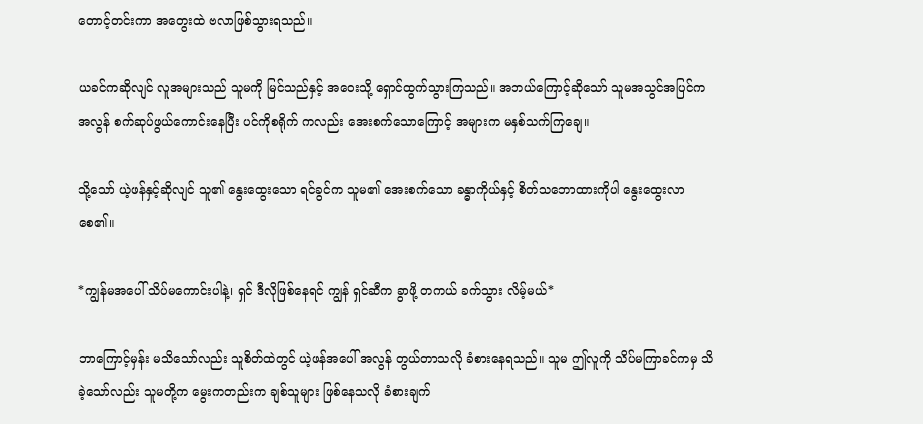တောင့်တင်းကာ အတွေးထဲ ဗလာဖြစ်သွားရသည်။

ယခင်ကဆိုလျင် လူအများသည် သူမကို မြင်သည်နှင့် အဝေးသို့ ရှောင်ထွက်သွားကြသည်။ အဘယ်ကြောင့်ဆိုသော် သူမအသွင်အပြင်က အလွန် စက်ဆုပ်ဖွယ်ကောင်းနေပြီး ပင်ကိုစရိုက် ကလည်း အေးစက်သောကြောင့် အများက မနှစ်သက်ကြချေ။

သို့သော် ယဲ့ဖန်နှင့်ဆိုလျင် သူ၏ နွေးထွေးသော ရင်ခွင်က သူမ၏ အေးစက်သော ခန္ဓာကိုယ်နှင့် စိတ်သဘောထားကိုပါ နွေးထွေးလာစေ၏။

*ကျွန်မအပေါ် သိပ်မကောင်းပါနဲ့၊ ရှင် ဒီလိုဖြစ်နေရင် ကျွန် ရှင်ဆီက ခွာဖို့ တကယ် ခက်သွား လိမ့်မယ်*

ဘာကြောင့်မှန်း မသိသော်လည်း သူစိတ်ထဲတွင် ယဲ့ဖန်အပေါ် အလွန် တွယ်တာသလို ခံစားနေရသည်။ သူမ ဤလူကို သိပ်မကြာခင်ကမှ သိခဲ့သော်လည်း သူမတို့က မွေးကတည်းက ချစ်သူများ ဖြစ်နေသလို ခံစားချက်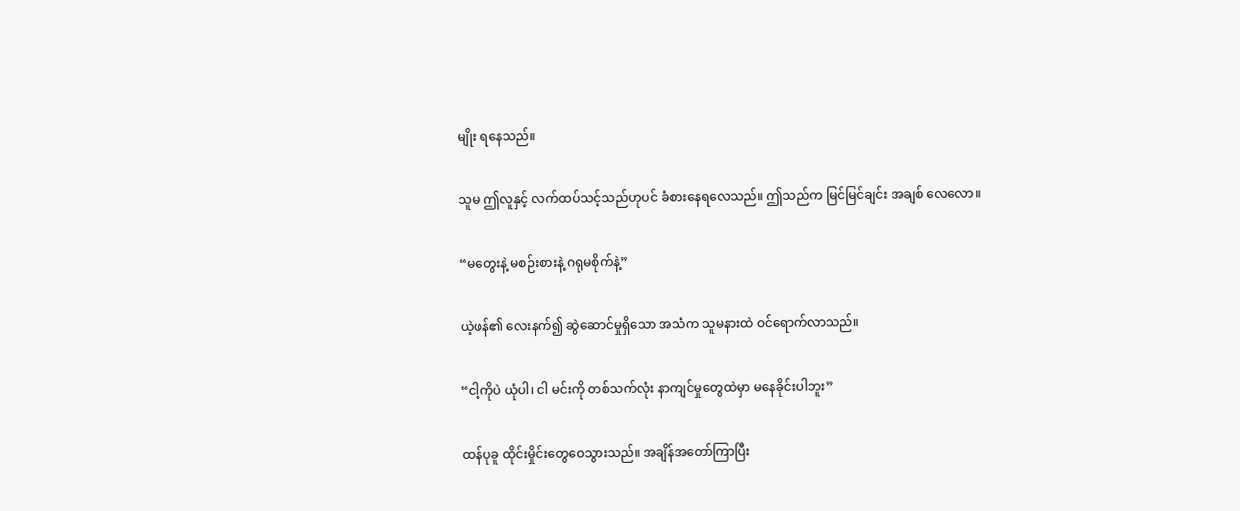မျိုး ရနေသည်။

သူမ ဤလူနှင့် လက်ထပ်သင့်သည်ဟုပင် ခံစားနေရလေသည်။ ဤသည်က မြင်မြင်ချင်း အချစ် လေလော။

“မတွေးနဲ့ မစဉ်းစားနဲ့ ဂရုမစိုက်နဲ့”

ယဲ့ဖန်၏ လေးနက်၍ ဆွဲဆောင်မှုရှိသော အသံက သူမနားထဲ ဝင်ရောက်လာသည်။

“ငါ့ကိုပဲ ယုံပါ၊ ငါ မင်းကို တစ်သက်လုံး နာကျင်မှုတွေထဲမှာ မနေခိုင်းပါဘူး”

ထန်ပုခူ ထိုင်းမှိုင်းတွေဝေသွားသည်။ အချိန်အတော်ကြာပြီး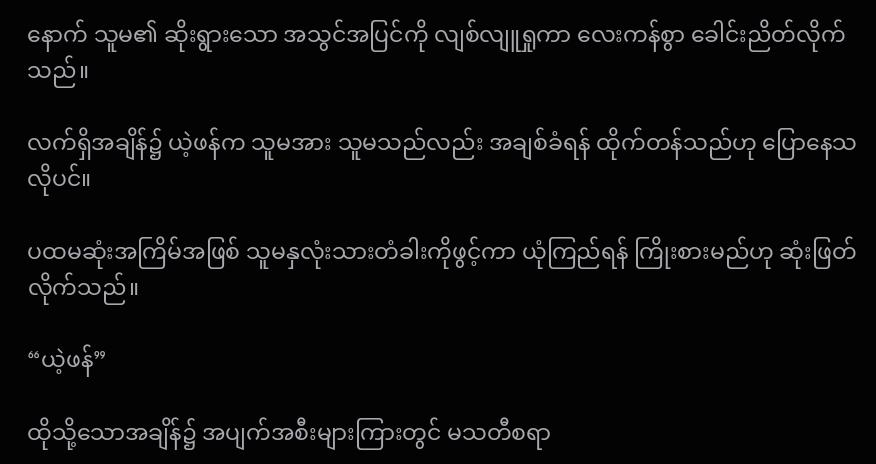နောက် သူမ၏ ဆိုးရွားသော အသွင်အပြင်ကို လျစ်လျူရှုကာ လေးကန်စွာ ခေါင်းညိတ်လိုက်သည်။

လက်ရှိအချိန်၌ ယဲ့ဖန်က သူမအား သူမသည်လည်း အချစ်ခံရန် ထိုက်တန်သည်ဟု ပြောနေသလိုပင်။

ပထမဆုံးအကြိမ်အဖြစ် သူမနှလုံးသားတံခါးကိုဖွင့်ကာ ယုံကြည်ရန် ကြိုးစားမည်ဟု ဆုံးဖြတ် လိုက်သည်။

“ယဲ့ဖန်”

ထိုသို့သောအချိန်၌ အပျက်အစီးများကြားတွင် မသတီစရာ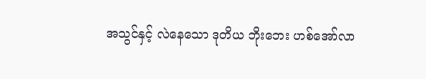အသွင်နှင့် လဲနေသော ဒုတိယ ဘိုးဘေး ဟစ်အော်လာ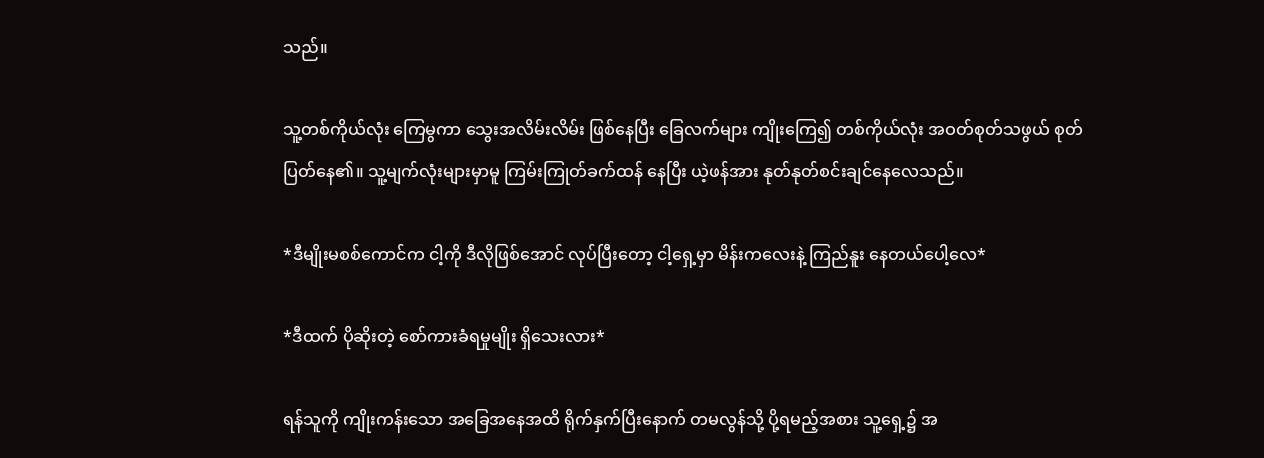သည်။

သူ့တစ်ကိုယ်လုံး ကြေမွကာ သွေးအလိမ်းလိမ်း ဖြစ်နေပြီး ခြေလက်များ ကျိုးကြေ၍ တစ်ကိုယ်လုံး အဝတ်စုတ်သဖွယ် စုတ်ပြတ်နေ၏။ သူ့မျက်လုံးများမှာမူ ကြမ်းကြုတ်ခက်ထန် နေပြီး ယဲ့ဖန်အား နုတ်နုတ်စင်းချင်နေလေသည်။

*ဒီမျိုးမစစ်ကောင်က ငါ့ကို ဒီလိုဖြစ်အောင် လုပ်ပြီးတော့ ငါ့ရှေ့မှာ မိန်းကလေးနဲ့ ကြည်နူး နေတယ်ပေါ့လေ*

*ဒီထက် ပိုဆိုးတဲ့ စော်ကားခံရမှုမျိုး ရှိသေးလား*

ရန်သူကို ကျိုးကန်းသော အခြေအနေအထိ ရိုက်နှက်ပြီးနောက် တမလွန်သို့ ပို့ရမည့်အစား သူ့ရှေ့၌ အ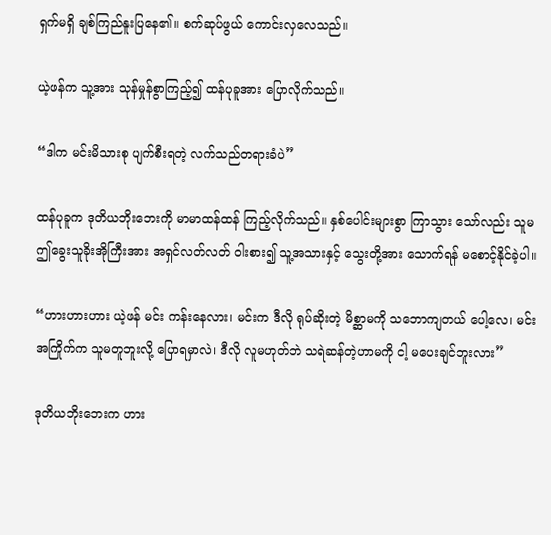ရှက်မရှိ ချစ်ကြည်နူးပြနေ၏။ စက်ဆုပ်ဖွယ် ကောင်းလှလေသည်။

ယဲ့ဖန်က သူ့အား သုန်မှုန်စွာကြည့်၍ ထန်ပုခူအား ပြောလိုက်သည်။

“ဒါက မင်းမိသားစု ပျက်စီးရတဲ့ လက်သည်တရားခံပဲ”

ထန်ပုခူက ဒုတိယဘိုးဘေးကို မာမာထန်ထန် ကြည့်လိုက်သည်။ နှစ်ပေါင်းများစွာ ကြာသွား သော်လည်း သူမ ဤခွေးသူခိုးအိုကြီးအား အရှင်လတ်လတ် ဝါးစား၍ သူ့အသားနှင့် သွေးတို့အား သောက်ရန် မစောင့်နိုင်ခဲ့ပါ။

“ဟားဟားဟား ယဲ့ဖန် မင်း ကန်းနေလား၊ မင်းက ဒီလို ရုပ်ဆိုးတဲ့ မိစ္ဆာမကို သဘောကျတယ် ပေါ့လေ၊ မင်းအကြိုက်က သူမတူဘူးလို့ ပြောရမှာလဲ၊ ဒီလို လူမဟုတ်ဘဲ သရဲဆန်တဲ့ဟာမကို ငါ့ မပေးချင်ဘူးလား”

ဒုတိယဘိုးဘေးက ဟား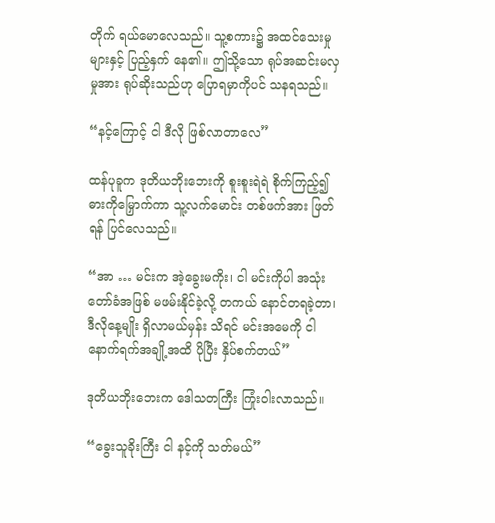တိုက် ရယ်မောလေသည်။ သူ့စကား၌ အထင်သေးမှုများနှင့် ပြည့်နှက် နေ၏။ ဤသို့သော ရုပ်အဆင်းမလှမှုအား ရုပ်ဆိုးသည်ဟု ပြောရမှာကိုပင် သနရသည်။

“နင့်ကြောင့် ငါ ဒီလို ဖြစ်လာတာလေ”

ထန်ပုခူက ဒုတိယဘိုးဘေးကို စူးစူးရဲရဲ စိုက်ကြည့်၍ ဓားကိုမြှောက်ကာ သူ့လက်မောင်း တစ်ဖက်အား ဖြတ်ရန် ပြင်လေသည်။

“အာ … မင်းက အဲ့ခွေးမကိုး၊ ငါ မင်းကိုပါ အသုံးတော်ခံအဖြစ် မဖမ်းနိုင်ခဲ့လို့ တကယ် နောင်တရခဲ့တာ၊ ဒီလိုနေ့မျိုး ရှိလာမယ်မှန်း သိရင် မင်းအမေကို ငါ နောက်ရက်အချို့အထိ ပိုပြီး နှိပ်စက်တယ်”

ဒုတိယဘိုးဘေးက ဒေါသတကြီး ကြုံးဝါးလာသည်။

“ခွေးသူခိုးကြီး ငါ နင့်ကို သတ်မယ်”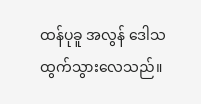ထန်ပုခူ အလွန် ဒေါသထွက်သွားလေသည်။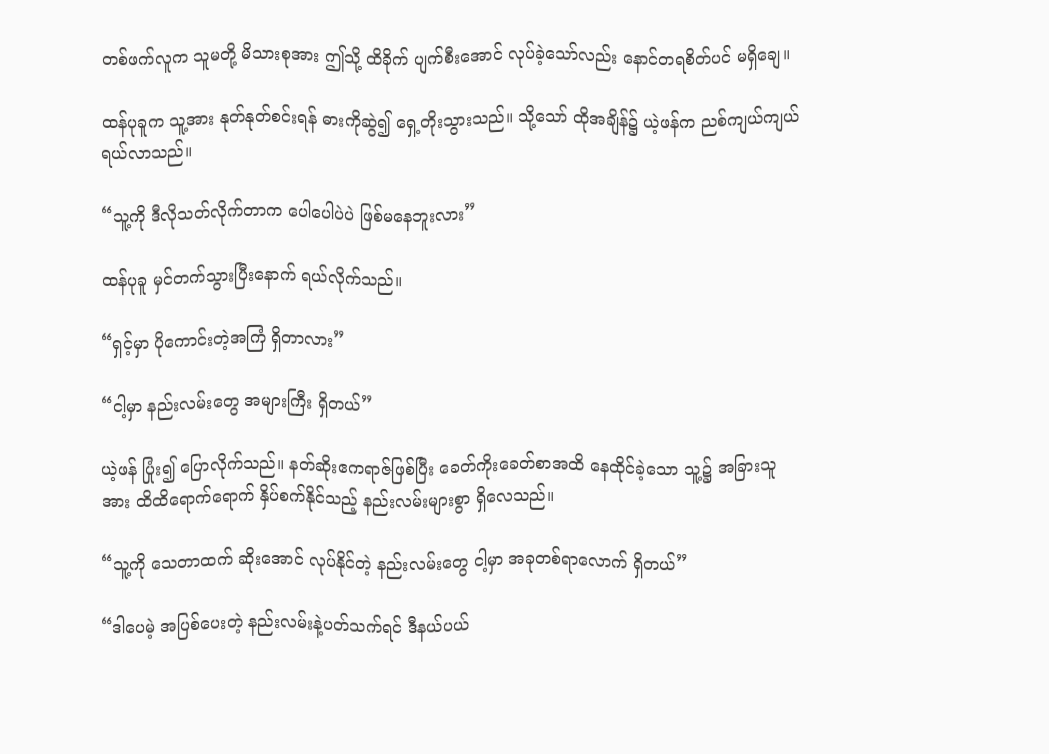တစ်ဖက်လူက သူမတို့ မိသားစုအား ဤသို့ ထိခိုက် ပျက်စီးအောင် လုပ်ခဲ့သော်လည်း နောင်တရစိတ်ပင် မရှိချေ။

ထန်ပုခူက သူ့အား နုတ်နုတ်စင်းရန် ဓားကိုဆွဲ၍ ရှေ့တိုးသွားသည်။ သို့သော် ထိုအချိန်၌ ယဲ့ဖန်က ညစ်ကျယ်ကျယ် ရယ်လာသည်။

“သူ့ကို ဒီလိုသတ်လိုက်တာက ပေါပေါပဲပဲ ဖြစ်မနေဘူးလား”

ထန်ပုခူ မှင်တက်သွားပြီးနောက် ရယ်လိုက်သည်။

“ရှင့်မှာ ပိုကောင်းတဲ့အကြံ ရှိတာလား”

“ငါ့မှာ နည်းလမ်းတွေ အများကြီး ရှိတယ်”

ယဲ့ဖန် ပြုံး၍ ပြောလိုက်သည်။ နတ်ဆိုးဧကရာဇ်ဖြစ်ပြီး ခေတ်ကိုးခေတ်စာအထိ နေထိုင်ခဲ့သော သူ့၌ အခြားသူအား ထိထိရောက်ရောက် နှိပ်စက်နိုင်သည့် နည်းလမ်းများစွာ ရှိလေသည်။

“သူ့ကို သေတာထက် ဆိုးအောင် လုပ်နိုင်တဲ့ နည်းလမ်းတွေ ငါ့မှာ အခုတစ်ရာလောက် ရှိတယ်”

“ဒါပေမဲ့ အပြစ်ပေးတဲ့ နည်းလမ်းနဲ့ပတ်သက်ရင် ဒီနယ်ပယ်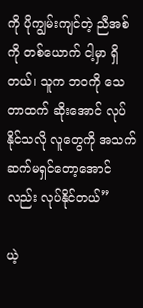ကို ပိုကျွမ်းကျင်တဲ့ ညီအစ်ကို တစ်ယောက် ငါ့မှာ ရှိတယ်၊ သူက ဘဝကို သေတာထက် ဆိုးအောင် လုပ်နိုင်သလို လူတွေကို အသက်ဆက်မရှင်တော့အောင်လည်း လုပ်နိုင်တယ်”

ယဲ့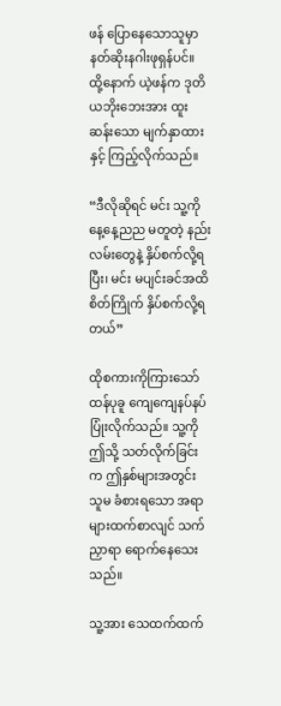ဖန် ပြောနေသောသူမှာ နတ်ဆိုးနဂါးဖုရှန်ပင်။ ထို့နောက် ယဲ့ဖန်က ဒုတိယဘိုးဘေးအား ထူးဆန်းသော မျက်နှာထားနှင့် ကြည့်လိုက်သည်။

“ဒီလိုဆိုရင် မင်း သူ့ကို နေ့နေ့ညည မတူတဲ့ နည်းလမ်းတွေနဲ့ နှိပ်စက်လို့ရပြီး၊ မင်း မပျင်းခင်အထိ စိတ်ကြိုက် နှိပ်စက်လို့ရတယ်”

ထိုစကားကိုကြားသော် ထန်ပုခူ ကျေကျေနပ်နပ် ပြုံးလိုက်သည်။ သူ့ကို ဤသို့ သတ်လိုက်ခြင်းက ဤနှစ်များအတွင်း သူမ ခံစားရသော အရာများထက်စာလျင် သက်ညှာရာ ရောက်နေသေးသည်။

သူ့အား သေထက်ထက်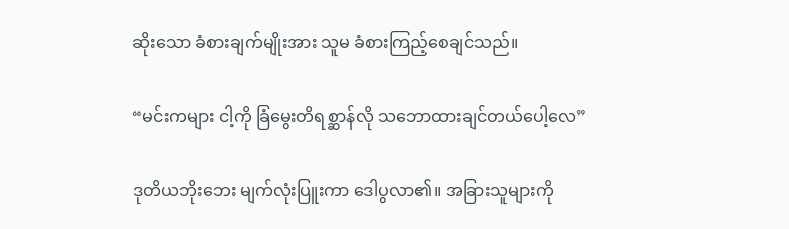ဆိုးသော ခံစားချက်မျိုးအား သူမ ခံစားကြည့်စေချင်သည်။

“မင်းကများ ငါ့ကို ခြံမွေးတိရစ္ဆာန်လို သဘောထားချင်တယ်ပေါ့လေ”

ဒုတိယဘိုးဘေး မျက်လုံးပြူးကာ ဒေါပွလာ၏။ အခြားသူများကို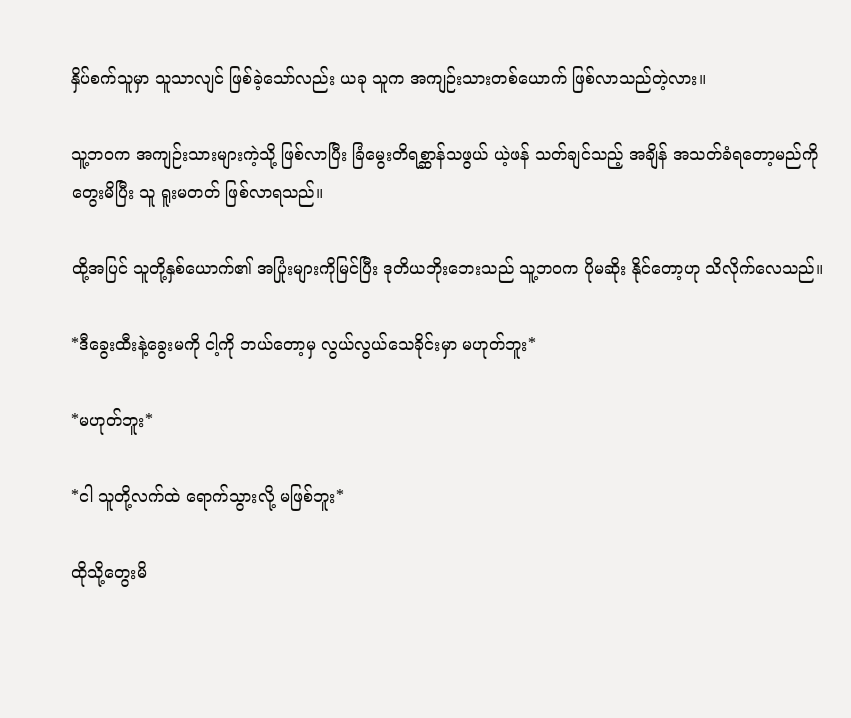နှိပ်စက်သူမှာ သူသာလျင် ဖြစ်ခဲ့သော်လည်း ယခု သူက အကျဉ်းသားတစ်ယောက် ဖြစ်လာသည်တဲ့လား။

သူ့ဘဝက အကျဉ်းသားများကဲ့သို့ ဖြစ်လာပြီး ခြံမွေးတိရစ္ဆာန်သဖွယ် ယဲ့ဖန် သတ်ချင်သည့် အချိန် အသတ်ခံရတော့မည်ကို တွေးမိပြီး သူ ရူးမတတ် ဖြစ်လာရသည်။

ထို့အပြင် သူတို့နှစ်ယောက်၏ အပြုံးများကိုမြင်ပြီး ဒုတိယဘိုးဘေးသည် သူ့ဘဝက ပိုမဆိုး နိုင်တော့ဟု သိလိုက်လေသည်။

*ဒီခွေးထီးနဲ့ခွေးမကို ငါ့ကို ဘယ်တော့မှ လွယ်လွယ်သေခိုင်းမှာ မဟုတ်ဘူး*

*မဟုတ်ဘူး*

*ငါ သူတို့လက်ထဲ ရောက်သွားလို့ မဖြစ်ဘူး*

ထိုသို့တွေးမိ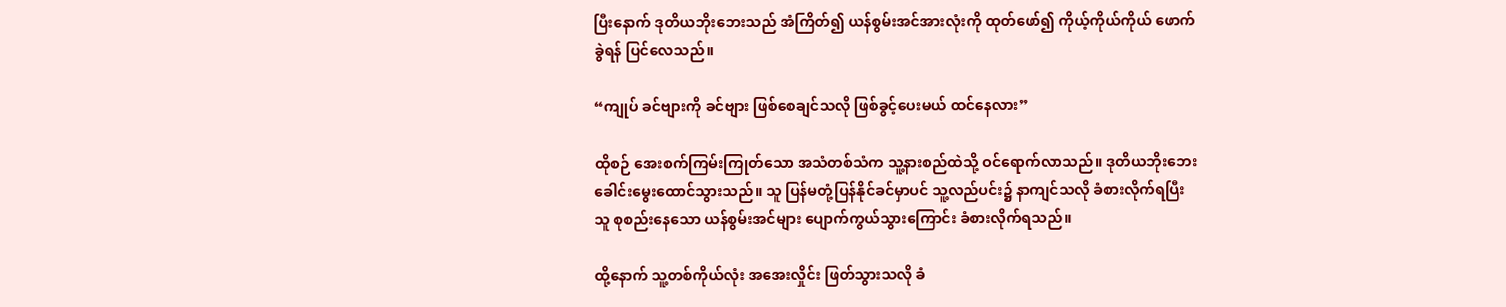ပြီးနောက် ဒုတိယဘိုးဘေးသည် အံကြိတ်၍ ယန်စွမ်းအင်အားလုံးကို ထုတ်ဖော်၍ ကိုယ့်ကိုယ်ကိုယ် ဖောက်ခွဲရန် ပြင်လေသည်။

“ကျုပ် ခင်ဗျားကို ခင်ဗျား ဖြစ်စေချင်သလို ဖြစ်ခွင့်ပေးမယ် ထင်နေလား”

ထိုစဉ် အေးစက်ကြမ်းကြုတ်သော အသံတစ်သံက သူ့နားစည်ထဲသို့ ဝင်ရောက်လာသည်။ ဒုတိယဘိုးဘေး ခေါင်းမွေးထောင်သွားသည်။ သူ ပြန်မတုံ့ပြန်နိုင်ခင်မှာပင် သူ့လည်ပင်း၌ နာကျင်သလို ခံစားလိုက်ရပြီး သူ စုစည်းနေသော ယန်စွမ်းအင်များ ပျောက်ကွယ်သွားကြောင်း ခံစားလိုက်ရသည်။

ထို့နောက် သူ့တစ်ကိုယ်လုံး အအေးလှိုင်း ဖြတ်သွားသလို ခံ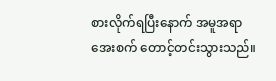စားလိုက်ရပြီးနောက် အမူအရာ အေးစက် တောင့်တင်းသွားသည်။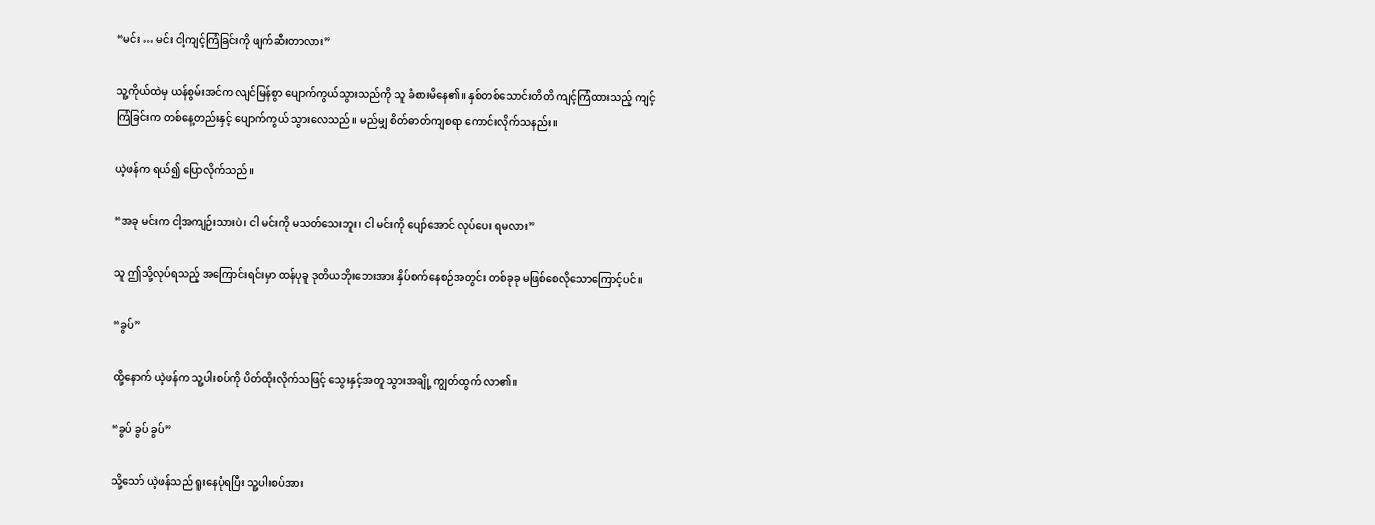“မင်း … မင်း ငါ့ကျင့်ကြံခြင်းကို ဖျက်ဆီးတာလား”

သူ့ကိုယ်ထဲမှ ယန်စွမ်းအင်က လျင်မြန်စွာ ပျောက်ကွယ်သွားသည်ကို သူ ခံစားမိနေ၏။ နှစ်တစ်သောင်းတိတိ ကျင့်ကြံထားသည့် ကျင့်ကြံခြင်းက တစ်နေ့တည်းနှင့် ပျောက်ကွယ် သွားလေသည်။ မည်မျှ စိတ်ဓာတ်ကျစရာ ကောင်းလိုက်သနည်း။

ယဲ့ဖန်က ရယ်၍ ပြောလိုက်သည်။

“အခု မင်းက ငါ့အကျဉ်းသားပဲ၊ ငါ မင်းကို မသတ်သေးဘူး၊ ငါ မင်းကို ပျော်အောင် လုပ်ပေး ရမလား”

သူ ဤသို့လုပ်ရသည့် အကြောင်းရင်းမှာ ထန်ပုခူ ဒုတိယဘိုးဘေးအား နှိပ်စက်နေစဉ်အတွင်း တစ်ခုခု မဖြစ်စေလိုသောကြောင့်ပင်။

“ခွပ်”

ထို့နောက် ယဲ့ဖန်က သူ့ပါးစပ်ကို ပိတ်ထိုးလိုက်သဖြင့် သွေးနှင့်အတူ သွားအချို့ ကျွတ်ထွက် လာ၏။

“ခွပ် ခွပ် ခွပ်”

သို့သော် ယဲ့ဖန်သည် ရူးနေပုံရပြီး သူ့ပါးစပ်အား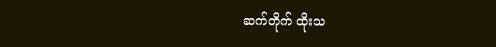ဆက်တိုက် ထိုးသ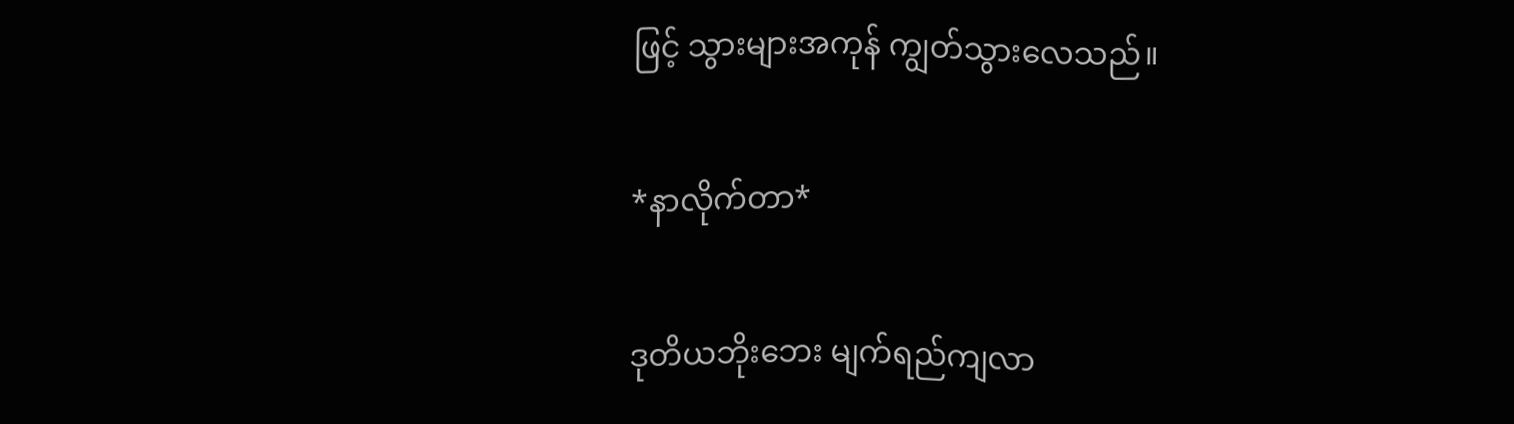ဖြင့် သွားများအကုန် ကျွတ်သွားလေသည်။

*နာလိုက်တာ*

ဒုတိယဘိုးဘေး မျက်ရည်ကျလာ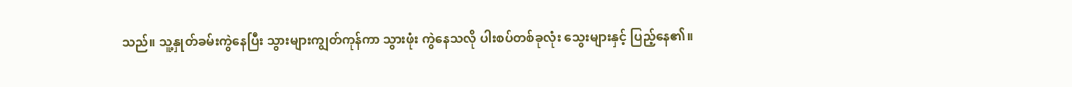သည်။ သူ့နှုတ်ခမ်းကွဲနေပြီး သွားများကျွတ်ကုန်ကာ သွားဖုံး ကွဲနေသလို ပါးစပ်တစ်ခုလုံး သွေးများနှင့် ပြည့်နေ၏။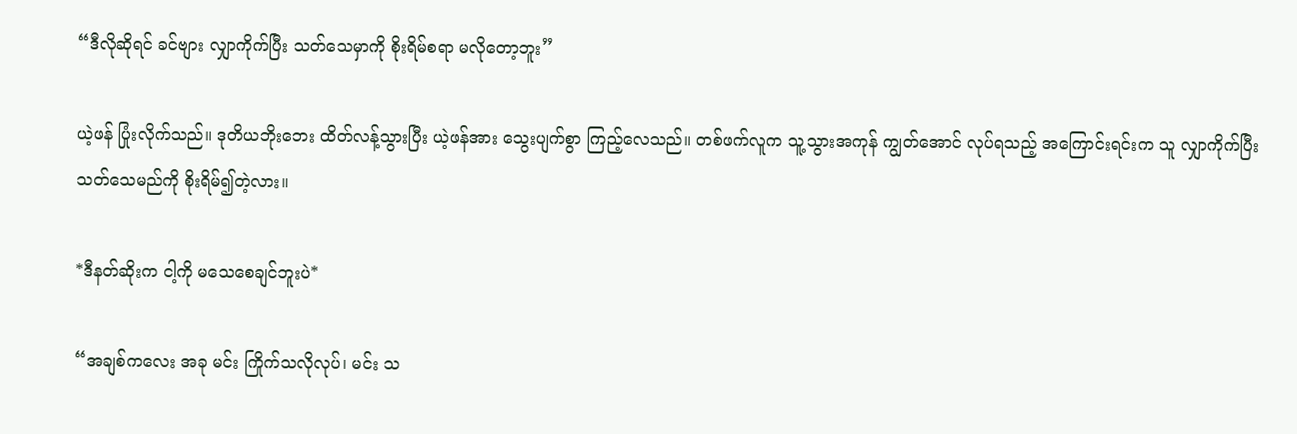“ဒီလိုဆိုရင် ခင်ဗျား လျှာကိုက်ပြီး သတ်သေမှာကို စိုးရိမ်စရာ မလိုတော့ဘူး”

ယဲ့ဖန် ပြုံးလိုက်သည်။ ဒုတိယဘိုးဘေး ထိတ်လန့်သွားပြီး ယဲ့ဖန်အား သွေးပျက်စွာ ကြည့်လေသည်။ တစ်ဖက်လူက သူ့သွားအကုန် ကျွတ်အောင် လုပ်ရသည့် အကြောင်းရင်းက သူ လျှာကိုက်ပြီး သတ်သေမည်ကို စိုးရိမ်၍တဲ့လား။

*ဒီနတ်ဆိုးက ငါ့ကို မသေစေချင်ဘူးပဲ*

“အချစ်ကလေး အခု မင်း ကြိုက်သလိုလုပ်၊ မင်း သ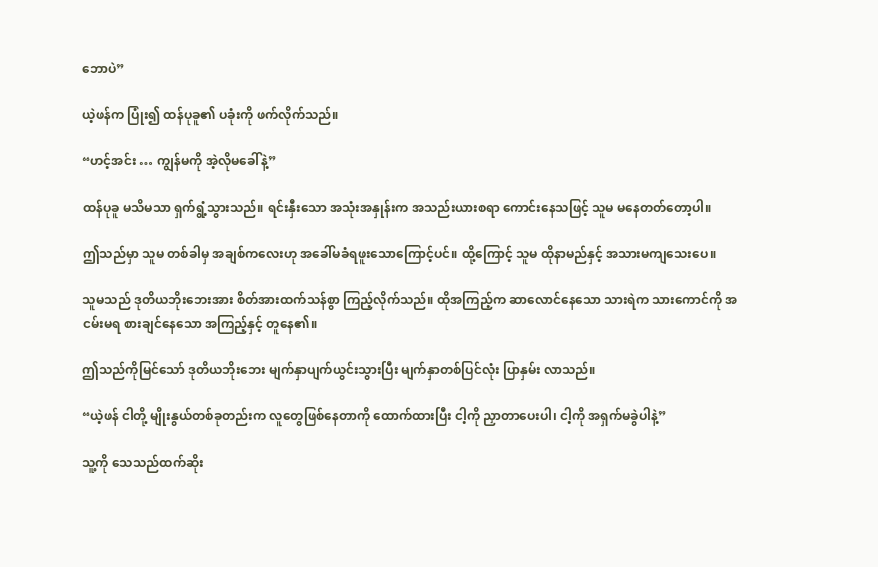ဘောပဲ”

ယဲ့ဖန်က ပြုံး၍ ထန်ပုခူ၏ ပခုံးကို ဖက်လိုက်သည်။

“ဟင့်အင်း … ကျွန်မကို အဲ့လိုမခေါ်နဲ့”

ထန်ပုခူ မသိမသာ ရှက်ရွံ့သွားသည်။ ရင်းနှီးသော အသုံးအနှုန်းက အသည်းယားစရာ ကောင်းနေသဖြင့် သူမ မနေတတ်တော့ပါ။

ဤသည်မှာ သူမ တစ်ခါမှ အချစ်ကလေးဟု အခေါ်မခံရဖူးသောကြောင့်ပင်။ ထို့ကြောင့် သူမ ထိုနာမည်နှင့် အသားမကျသေးပေ။

သူမသည် ဒုတိယဘိုးဘေးအား စိတ်အားထက်သန်စွာ ကြည့်လိုက်သည်။ ထိုအကြည့်က ဆာလောင်နေသော သားရဲက သားကောင်ကို အငမ်းမရ စားချင်နေသော အကြည့်နှင့် တူနေ၏။

ဤသည်ကိုမြင်သော် ဒုတိယဘိုးဘေး မျက်နှာပျက်ယွင်းသွားပြီး မျက်နှာတစ်ပြင်လုံး ပြာနှမ်း လာသည်။

“ယဲ့ဖန် ငါတို့ မျိုးနွယ်တစ်ခုတည်းက လူတွေဖြစ်နေတာကို ထောက်ထားပြီး ငါ့ကို ညှာတာပေးပါ၊ ငါ့ကို အရှက်မခွဲပါနဲ့”

သူ့ကို သေသည်ထက်ဆိုး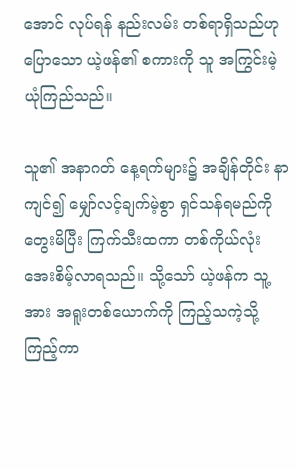အောင် လုပ်ရန် နည်းလမ်း တစ်ရာရှိသည်ဟု ပြောသော ယဲ့ဖန်၏ စကားကို သူ အကြွင်းမဲ့ ယုံကြည်သည်။

သူ၏ အနာဂတ် နေ့ရက်များ၌ အချိန်တိုင်း နာကျင်၍ မျှော်လင့်ချက်မဲ့စွာ ရှင်သန်ရမည်ကို တွေးမိပြီး ကြက်သီးထကာ တစ်ကိုယ်လုံး အေးစိမ့်လာရသည်။ သို့သော် ယဲ့ဖန်က သူ့အား အရူးတစ်ယောက်ကို ကြည့်သကဲ့သို့ ကြည့်ကာ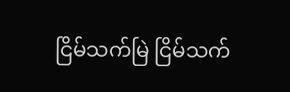ငြိမ်သက်မြဲ ငြိမ်သက်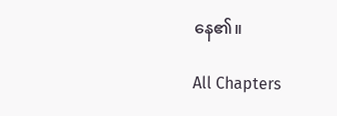နေ၏။

All Chapters